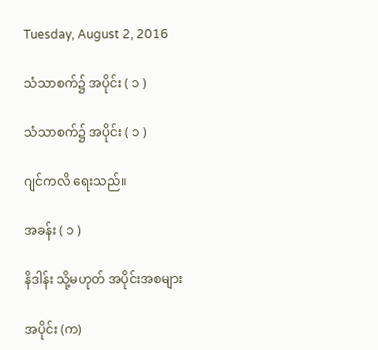Tuesday, August 2, 2016

သံသာစက်၌ အပိုင်း ( ၁ )

သံသာစက်၌ အပိုင်း ( ၁ )

ဂျင်ကလိ ရေးသည်။

အခန်း ( ၁ )

နိဒါန်း သို့မဟုတ် အပိုင်းအစများ

အပိုင်း (က)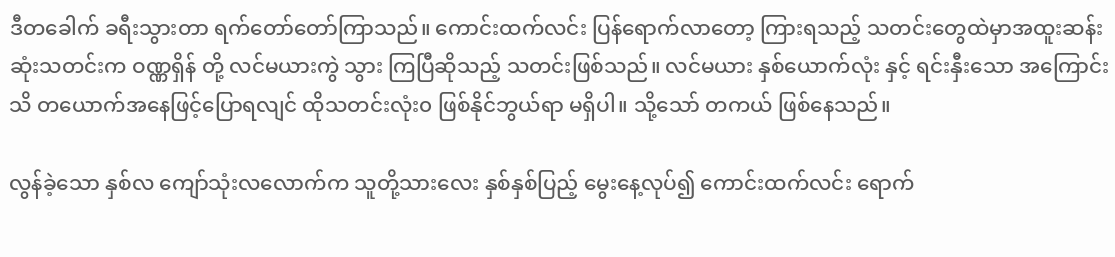ဒီတခေါက် ခရီးသွားတာ ရက်တော်တော်ကြာသည်။ ကောင်းထက်လင်း ပြန်ရောက်လာတော့ ကြားရသည့် သတင်းတွေထဲမှာအထူးဆန်းဆုံးသတင်းက ဝဏ္ဏရှိန် တို့ လင်မယားကွဲ သွား ကြပြီဆိုသည့် သတင်းဖြစ်သည်။ လင်မယား နှစ်ယောက်လုံး နှင့် ရင်းနှီးသော အကြောင်း သိ တယောက်အနေဖြင့်ပြောရလျင် ထိုသတင်းလုံး၀ ဖြစ်နိုင်ဘွယ်ရာ မရှိပါ။ သို့သော် တကယ် ဖြစ်နေသည်။

လွန်ခဲ့သော နှစ်လ ကျော်သုံးလလောက်က သူတို့သားလေး နှစ်နှစ်ပြည့် မွေးနေ့လုပ်၍ ကောင်းထက်လင်း ရောက်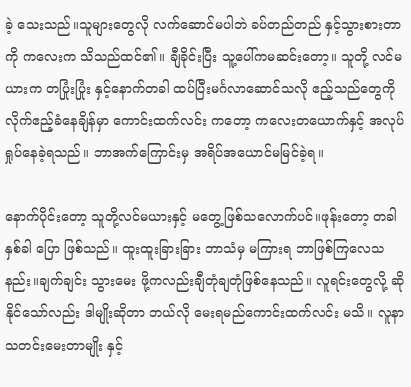ခဲ့ သေးသည်။သူများတွေလို လက်ဆောင်မပါဘဲ ခပ်တည်တည် နှင့်သွားစားတာကို ကလေးက သိသည်ထင်၏။ ချီခိုင်းပြီး သူ့ပေါ်ကမဆင်းတော့။ သူတို့ လင်မယားက တပြုံးပြုံး နှင့်နောက်တခါ ထပ်ပြီးမင်္ဂလာဆောင်သလို ဧည့်သည်တွေကို လိုက်ဧည့်ခံနေချိန်မှာ ကောင်းထက်လင်း ကတော့ ကလေးတယောက်နှင့် အလုပ်ရှုပ်နေခဲ့ရသည်။ ဘာအက်ကြောင်းမှ အရိပ်အယောင်မမြင်ခဲ့ရ။

နောက်ပိုင်းတော့ သူတို့လင်မယားနှင့် မတွေ့ဖြစ်သလောက်ပင်။ဖုန်းတော့ တခါနှစ်ခါ ပြော ဖြစ်သည်။ ထူးထူးခြားခြား ဘာသံမှ မကြားရ ဘာဖြစ်ကြလေသနည်း။ချက်ချင်း သွားမေး ဖို့ကလည်းချီတုံချတုံဖြစ်နေသည်။ လူရင်းတွေလို့ ဆိုနိုင်သော်လည်း ဒါမျိုးဆိုတာ ဘယ်လို မေးရမည်ကောင်းထက်လင်း မသိ။ လူနာသတင်းမေးတာမျိုး နှင့်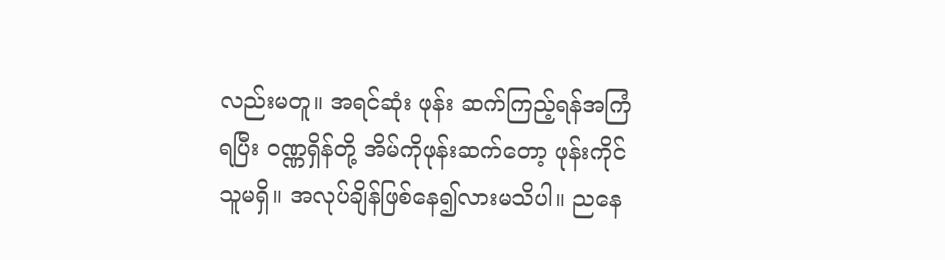လည်းမတူ။ အရင်ဆုံး ဖုန်း ဆက်ကြည့်ရန်အကြံရပြီး ဝဏ္ဏရှိန်တို့ အိမ်ကိုဖုန်းဆက်တော့ ဖုန်းကိုင်သူမရှိ။ အလုပ်ချိန်ဖြစ်နေ၍လားမသိပါ။ ညနေ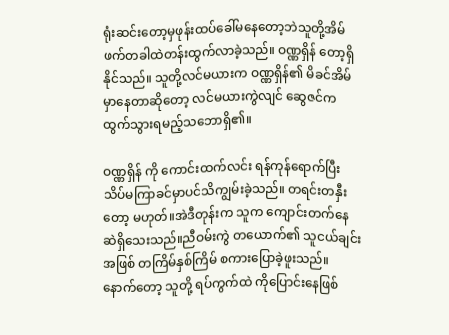ရုံးဆင်းတော့မှဖုန်းထပ်ခေါ်မနေတော့ဘဲသူတို့အိမ်ဖက်တခါထဲတန်းထွက်လာခဲ့သည်။ ဝဏ္ဏရှိန် တော့ရှိနိုင်သည်။ သူတို့လင်မယားက ဝဏ္ဏရှိန်၏ မိခင်အိမ်မှာနေတာဆိုတော့ လင်မယားကွဲလျင် ဆွေဇင်က ထွက်သွားရမည့်သဘောရှိ၏။

ဝဏ္ဏရှိန် ကို ကောင်းထက်လင်း ရန်ကုန်ရောက်ပြီး သိပ်မကြာခင်မှာပင်သိကျွမ်းခဲ့သည်။ တရင်းတနှီးတော့ မဟုတ်။အဲဒီတုန်းက သူက ကျောင်းတက်နေဆဲရှိသေးသည်။ညီဝမ်းကွဲ တယောက်၏ သူငယ်ချင်း အဖြစ် တကြိမ်နှစ်ကြိမ် စကားပြောခဲ့ဖူးသည်။ နောက်တော့ သူတို့ ရပ်ကွက်ထဲ ကိုပြောင်းနေဖြစ်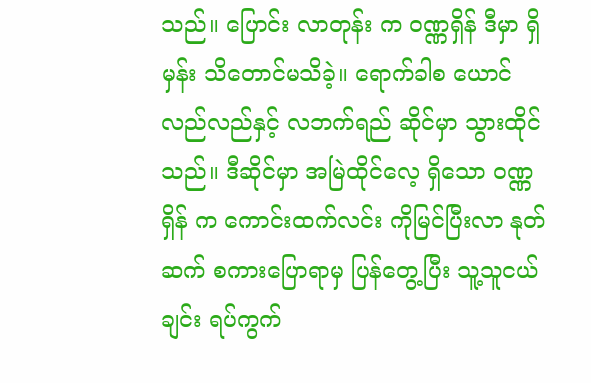သည်။ ပြောင်း လာတုန်း က ဝဏ္ဏရှိန် ဒီမှာ ရှိမှန်း သိတောင်မသိခဲ့။ ရောက်ခါစ ယောင်လည်လည်နှင့် လဘက်ရည် ဆိုင်မှာ သွားထိုင်သည်။ ဒီဆိုင်မှာ အမြဲထိုင်လေ့ ရှိသော ဝဏ္ဏရှိန် က ကောင်းထက်လင်း ကိုမြင်ပြီးလာ နုတ်ဆက် စကားပြောရာမှ ပြန်တွေ့ပြီး သူ့သူငယ်ချင်း ရပ်ကွက်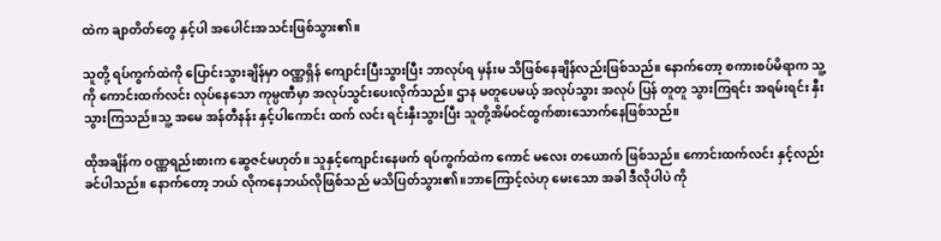ထဲက ချာတိတ်တွေ နှင့်ပါ အပေါင်းအသင်းဖြစ်သွား၏။

သူတို့ ရပ်ကွက်ထဲကို ပြောင်းသွားချိန်မှာ ဝဏ္ဏရှိန် ကျောင်းပြီးသွားပြီး ဘာလုပ်ရ မှန်းမ သိဖြစ်နေချိန်လည်းဖြစ်သည်။ နောက်တော့ စကားစပ်မိရာက သူ့ကို ကောင်းထက်လင်း လုပ်နေသော ကုမ္ပဏီမှာ အလုပ်သွင်းပေးလိုက်သည်။ ဌာန မတူပေမယ့် အလုပ်သွား အလုပ် ပြန် တူတူ သွားကြရင်း အရမ်းရင်း နှီးသွားကြသည်။သူ့ အမေ အန်တီနန်း နှင့်ပါကောင်း ထက် လင်း ရင်းနှီးသွားပြီး သူတို့အိမ်ဝင်ထွက်စားသောက်နေဖြစ်သည်။

ထိုအချိန်က ဝဏ္ဏရည်းစားက ဆွေဇင်မဟုတ်။ သူနှင့်ကျောင်းနေဖက် ရပ်ကွက်ထဲက ကောင် မလေး တယောက် ဖြစ်သည်။ ကောင်းထက်လင်း နှင့်လည်းခင်ပါသည်။ နောက်တော့ ဘယ် လိုကနေဘယ်လိုဖြစ်သည် မသိပြတ်သွား၏။ဘာကြောင့်လဲဟု မေးသော အခါ ဒီလိုပါပဲ ကို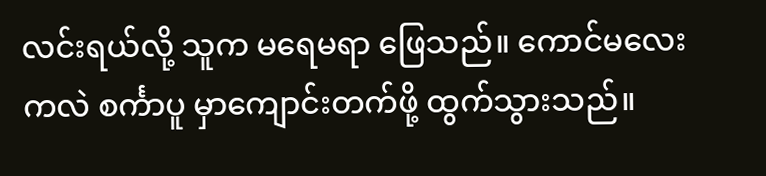လင်းရယ်လို့ သူက မရေမရာ ဖြေသည်။ ကောင်မလေးကလဲ စင်္ကာပူ မှာကျောင်းတက်ဖို့ ထွက်သွားသည်။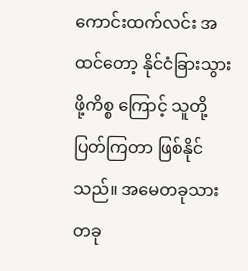ကောင်းထက်လင်း အထင်တော့ နိုင်ငံခြားသွားဖို့ကိစ္စ ကြောင့် သူတို့ ပြတ်ကြတာ ဖြစ်နိုင်သည်။ အမေတခုသားတခု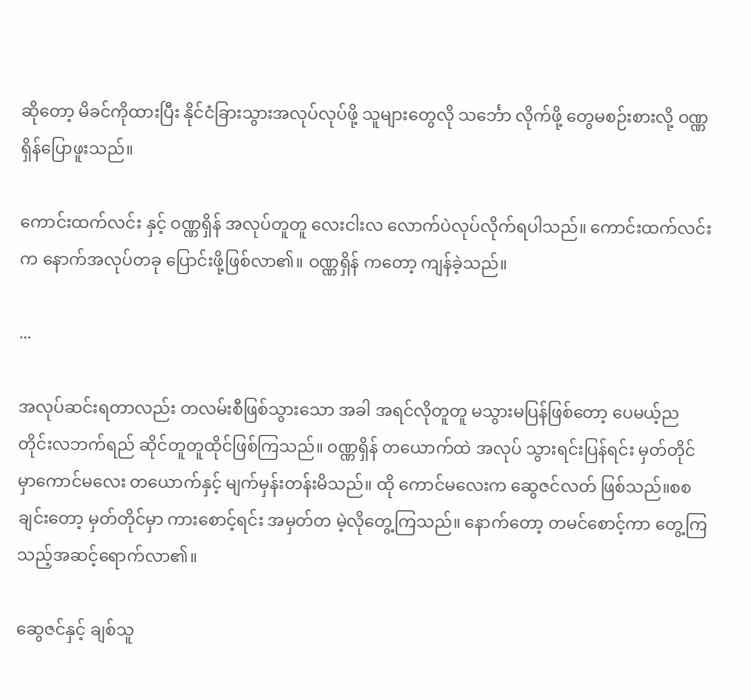ဆိုတော့ မိခင်ကိုထားပြီး နိုင်ငံခြားသွားအလုပ်လုပ်ဖို့ သူများတွေလို သင်္ဘော လိုက်ဖို့ တွေမစဉ်းစားလို့ ဝဏ္ဏရှိန်ပြောဖူးသည်။

ကောင်းထက်လင်း နှင့် ဝဏ္ဏရှိန် အလုပ်တူတူ လေးငါးလ လောက်ပဲလုပ်လိုက်ရပါသည်။ ကောင်းထက်လင်း က နောက်အလုပ်တခု ပြောင်းဖို့ဖြစ်လာ၏။ ဝဏ္ဏရှိန် ကတော့ ကျန်ခဲ့သည်။

...

အလုပ်ဆင်းရတာလည်း တလမ်းစီဖြစ်သွားသော အခါ အရင်လိုတူတူ မသွားမပြန်ဖြစ်တော့ ပေမယ့်ညတိုင်းလဘက်ရည် ဆိုင်တူတူထိုင်ဖြစ်ကြသည်။ ဝဏ္ဏရှိန် တယောက်ထဲ အလုပ် သွားရင်းပြန်ရင်း မှတ်တိုင်မှာကောင်မလေး တယောက်နှင့် မျက်မှန်းတန်းမိသည်။ ထို ကောင်မလေးက ဆွေဇင်လတ် ဖြစ်သည်။စစချင်းတော့ မှတ်တိုင်မှာ ကားစောင့်ရင်း အမှတ်တ မဲ့လိုတွေ့ကြသည်။ နောက်တော့ တမင်စောင့်ကာ တွေ့ကြသည့်အဆင့်ရောက်လာ၏။

ဆွေဇင်နှင့် ချစ်သူ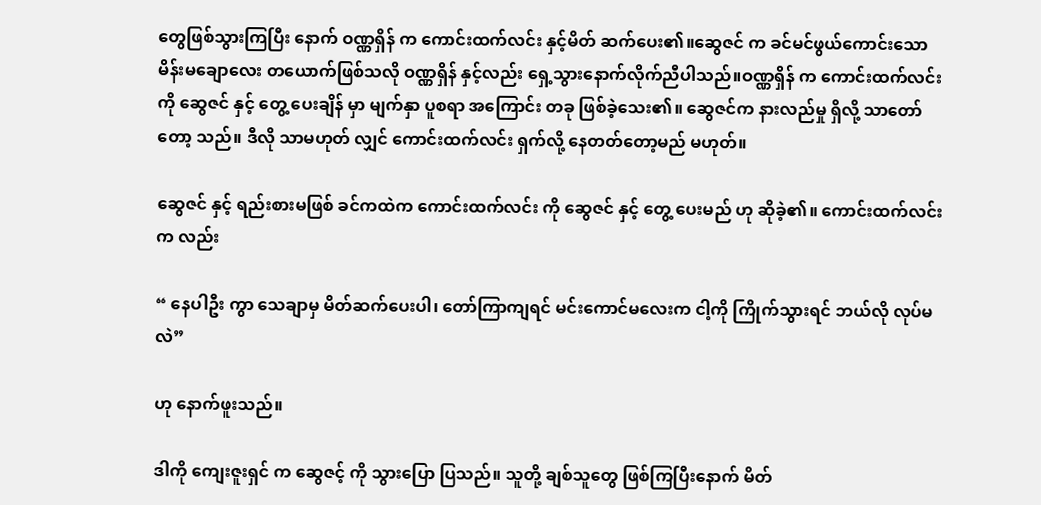တွေဖြစ်သွားကြပြီး နောက် ဝဏ္ဏရှိန် က ကောင်းထက်လင်း နှင့်မိတ် ဆက်ပေး၏။ဆွေဇင် က ခင်မင်ဖွယ်ကောင်းသော မိန်းမချောလေး တယောက်ဖြစ်သလို ဝဏ္ဏရှိန် နှင့်လည်း ရှေ့သွားနောက်လိုက်ညီပါသည်။ဝဏ္ဏရှိန် က ကောင်းထက်လင်းကို ဆွေဇင် နှင့် တွေ့ ပေးချိန် မှာ မျက်နှာ ပူစရာ အကြောင်း တခု ဖြစ်ခဲ့သေး၏။ ဆွေဇင်က နားလည်မှု ရှိလို့ သာတော်တော့ သည်။ ဒီလို သာမဟုတ် လျှင် ကောင်းထက်လင်း ရှက်လို့ နေတတ်တော့မည် မဟုတ်။

ဆွေဇင် နှင့် ရည်းစားမဖြစ် ခင်ကထဲက ကောင်းထက်လင်း ကို ဆွေဇင် နှင့် တွေ့ ပေးမည် ဟု ဆိုခဲ့၏။ ကောင်းထက်လင်းက လည်း

“ နေပါဦး ကွာ သေချာမှ မိတ်ဆက်ပေးပါ၊ တော်ကြာကျရင် မင်းကောင်မလေးက ငါ့ကို ကြိုက်သွားရင် ဘယ်လို လုပ်မလဲ”

ဟု နောက်ဖူးသည်။

ဒါကို ကျေးဇူးရှင် က ဆွေဇင့် ကို သွားပြော ပြသည်။ သူတို့ ချစ်သူတွေ ဖြစ်ကြပြီးနောက် မိတ်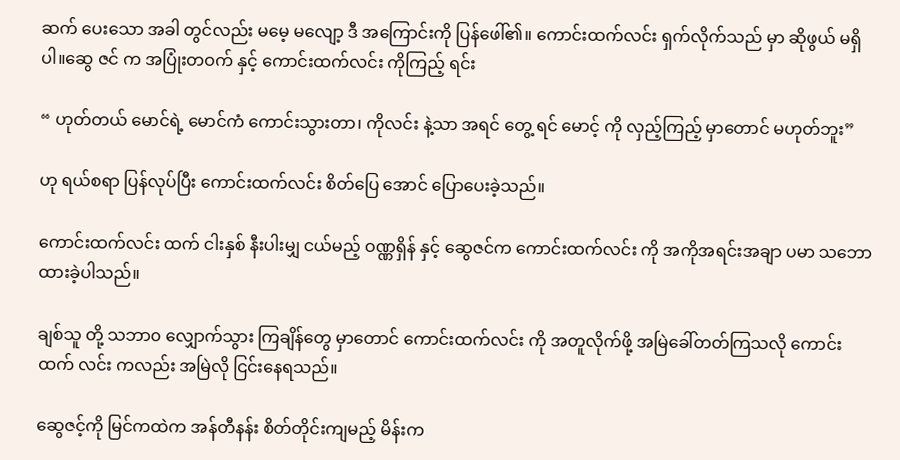ဆက် ပေးသော အခါ တွင်လည်း မမေ့ မလျော့ ဒီ အကြောင်းကို ပြန်ဖေါ်၏။ ကောင်းထက်လင်း ရှက်လိုက်သည် မှာ ဆိုဖွယ် မရှိပါ။ဆွေ ဇင် က အပြုံးတဝက် နှင့် ကောင်းထက်လင်း ကိုကြည့် ရင်း

“ ဟုတ်တယ် မောင်ရဲ့ မောင်ကံ ကောင်းသွားတာ၊ ကိုလင်း နဲ့သာ အရင် တွေ့ ရင် မောင့် ကို လှည့်ကြည့် မှာတောင် မဟုတ်ဘူး”

ဟု ရယ်စရာ ပြန်လုပ်ပြီး ကောင်းထက်လင်း စိတ်ပြေ အောင် ပြောပေးခဲ့သည်။

ကောင်းထက်လင်း ထက် ငါးနှစ် နီးပါးမျှ ငယ်မည့် ဝဏ္ဏရှိန် နှင့် ဆွေဇင်က ကောင်းထက်လင်း ကို အကိုအရင်းအချာ ပမာ သဘောထားခဲ့ပါသည်။

ချစ်သူ တို့ သဘာ၀ လျှောက်သွား ကြချိန်တွေ မှာတောင် ကောင်းထက်လင်း ကို အတူလိုက်ဖို့ အမြဲခေါ်တတ်ကြသလို ကောင်း ထက် လင်း ကလည်း အမြဲလို ငြင်းနေရသည်။

ဆွေဇင့်ကို မြင်ကထဲက အန်တီနန်း စိတ်တိုင်းကျမည့် မိန်းက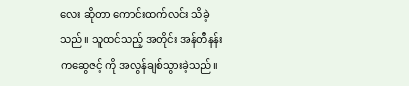လေး ဆိုတာ ကောင်းထက်လင်း သိခဲ့သည်။ သူထင်သည့် အတိုင်း အန်တီနန်းကဆွေဇင့် ကို အလွန်ချစ်သွားခဲ့သည်။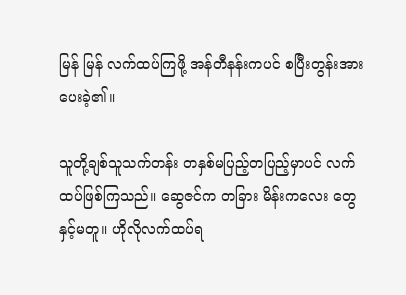မြန် မြန် လက်ထပ်ကြဖို့ အန်တီနန်းကပင် စပြီးတွန်းအားပေးခဲ့၏။

သူတို့ချစ်သူသက်တန်း တနှစ်မပြည့်တပြည့်မှာပင် လက်ထပ်ဖြစ်ကြသည်။ ဆွေဇင်က တခြား မိန်းကလေး တွေ နှင့်မတူ။ ဟိုလိုလက်ထပ်ရ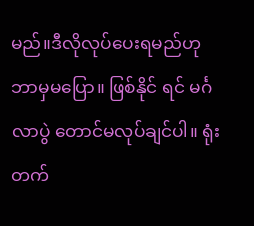မည်။ဒီလိုလုပ်ပေးရမည်ဟု ဘာမှမပြော။ ဖြစ်နိုင် ရင် မင်္ဂလာပွဲ တောင်မလုပ်ချင်ပါ။ ရုံးတက်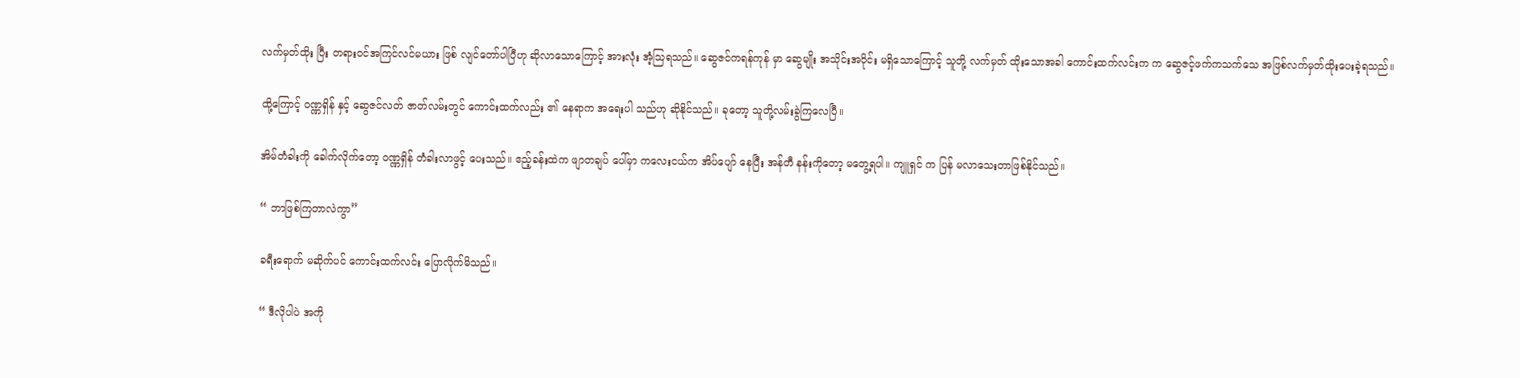လက်မှတ်ထိုး ပြီး တရားဝင်အကြင်လင်မယား ဖြစ် လျင်တော်ပါပြီဟု ဆိုလာသောကြောင့် အားလုံး အံ့သြရသည်။ ဆွေဇင်ကရန်ကုန် မှာ ဆွေမျိုး အသိုင်းအဝိုင်း မရှိသောကြောင့် သူတို့ လက်မှတ် ထိုးသောအခါ ကောင်းထက်လင်းက က ဆွေဇင့်ဖက်ကသက်သေ အဖြစ်လက်မှတ်ထိုးပေးခဲ့ရသည်။

ထို့ကြောင့် ဝဏ္ဏရှိန် နှင့် ဆွေဇင်လတ် ဇာတ်လမ်းတွင် ကောင်းထက်လည်း ၏ နေရာက အရေးပါ သည်ဟု ဆိုနိုင်သည်။ ခုတော့ သူတို့လမ်းခွဲကြလေပြီ။

အိမ်တံခါးကို ခေါက်လိုက်တော့ ဝဏ္ဏရှိန် တံခါးလာဖွင့် ပေးသည်။ ဧည့်ခန်းထဲက ဖျာတချပ် ပေါ်မှာ ကလေးငယ်က အိပ်ပျော် နေပြီး အန်တီ နန်းကိုတော့ မတွေ့ရပါ။ ကျူရှင် က ပြန် မလာသေးတာဖြစ်နိုင်သည်။

“ ဘာဖြစ်ကြတာလဲကွာ”

ခရီးရောက် မဆိုက်ပင် ကောင်းထက်လင်း ပြောလိုက်မိသည်။

“ ဒီလိုပါပဲ အကို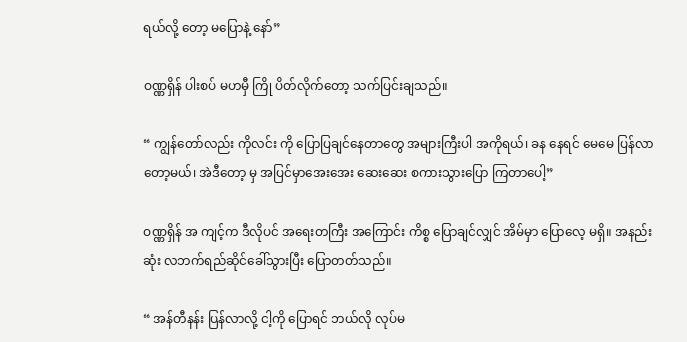ရယ်လို့ တော့ မပြောနဲ့ နော်”

ဝဏ္ဏရှိန် ပါးစပ် မဟမှီ ကြို ပိတ်လိုက်တော့ သက်ပြင်းချသည်။

“ ကျွန်တော်လည်း ကိုလင်း ကို ပြောပြချင်နေတာတွေ အများကြီးပါ အကိုရယ်၊ ခန နေရင် မေမေ ပြန်လာတော့မယ်၊ အဲဒီတော့ မှ အပြင်မှာအေးအေး ဆေးဆေး စကားသွားပြော ကြတာပေါ့”

ဝဏ္ဏရှိန် အ ကျင့်က ဒီလိုပင် အရေးတကြီး အကြောင်း ကိစ္စ ပြောချင်လျှင် အိမ်မှာ ပြောလေ့ မရှိ။ အနည်းဆုံး လဘက်ရည်ဆိုင်ခေါ်သွားပြီး ပြောတတ်သည်။

“ အန်တီနန်း ပြန်လာလို့ ငါ့ကို ပြောရင် ဘယ်လို လုပ်မ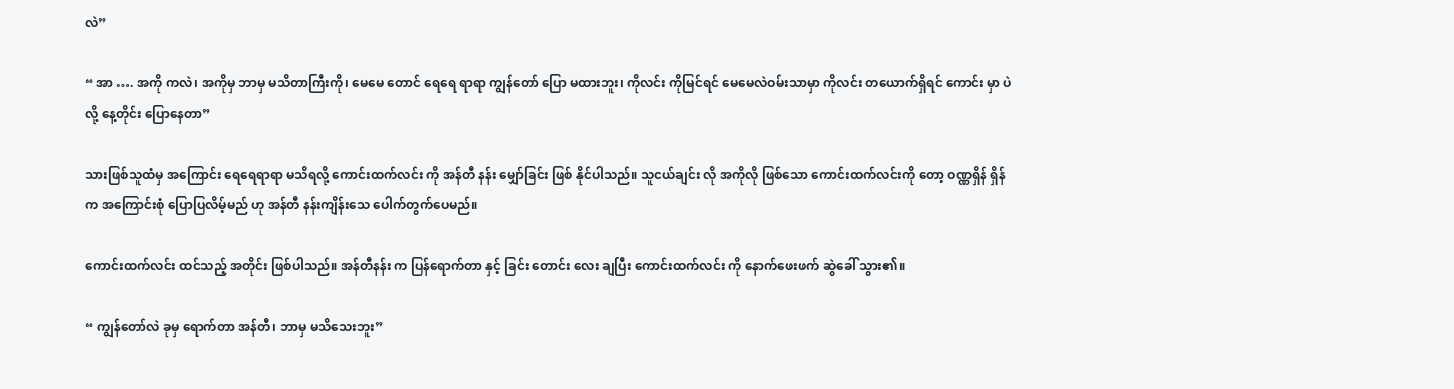လဲ”

“ အာ …. အကို ကလဲ၊ အကိုမှ ဘာမှ မသိတာကြီးကို၊ မေမေ တောင် ရေရေ ရာရာ ကျွန်တော် ပြော မထားဘူး၊ ကိုလင်း ကိုမြင်ရင် မေမေလဲဝမ်းသာမှာ ကိုလင်း တယောက်ရှိရင် ကောင်း မှာ ပဲလို့ နေ့တိုင်း ပြောနေတာ”

သားဖြစ်သူထံမှ အကြောင်း ရေရေရာရာ မသိရလို့ ကောင်းထက်လင်း ကို အန်တီ နန်း မျှော်ခြင်း ဖြစ် နိုင်ပါသည်။ သူငယ်ချင်း လို အကိုလို ဖြစ်သော ကောင်းထက်လင်းကို တော့ ဝဏ္ဏရှိန် ရှိန် က အကြောင်းစုံ ပြောပြလိမ့်မည် ဟု အန်တီ နန်းကျိန်းသေ ပေါက်တွက်ပေမည်။

ကောင်းထက်လင်း ထင်သည့် အတိုင်း ဖြစ်ပါသည်။ အန်တီနန်း က ပြန်ရောက်တာ နှင့် ခြင်း တောင်း လေး ချပြီး ကောင်းထက်လင်း ကို နောက်ဖေးဖက် ဆွဲခေါ် သွား၏။

“ ကျွန်တော်လဲ ခုမှ ရောက်တာ အန်တီ၊ ဘာမှ မသိသေးဘူး”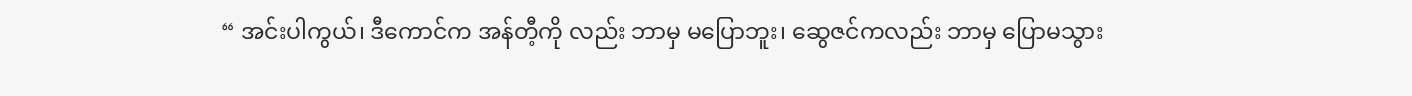“ အင်းပါကွယ်၊ ဒီကောင်က အန်တီ့ကို လည်း ဘာမှ မပြောဘူး၊ ဆွေဇင်ကလည်း ဘာမှ ပြောမသွား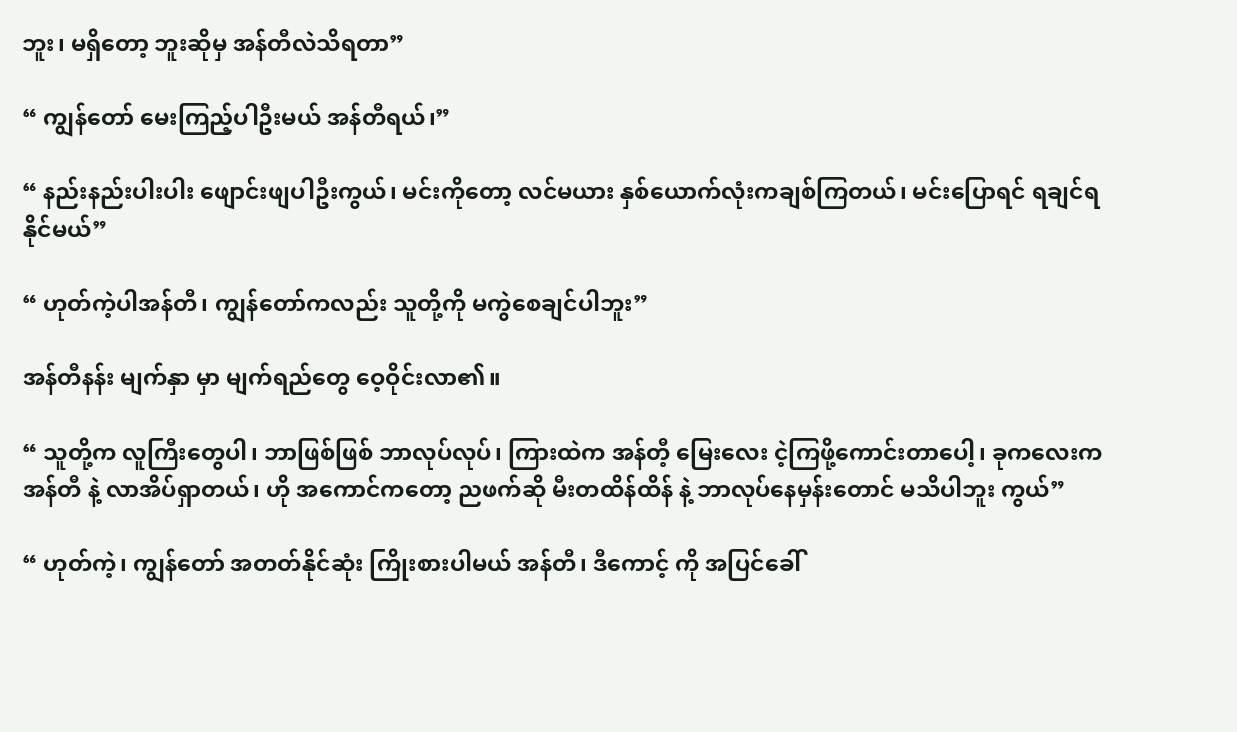ဘူး၊ မရှိတော့ ဘူးဆိုမှ အန်တီလဲသိရတာ”

“ ကျွန်တော် မေးကြည့်ပါဦးမယ် အန်တီရယ်၊”

“ နည်းနည်းပါးပါး ဖျောင်းဖျပါဦးကွယ်၊ မင်းကိုတော့ လင်မယား နှစ်ယောက်လုံးကချစ်ကြတယ်၊ မင်းပြောရင် ရချင်ရနိုင်မယ်”

“ ဟုတ်ကဲ့ပါအန်တီ၊ ကျွန်တော်ကလည်း သူတို့ကို မကွဲစေချင်ပါဘူး”

အန်တီနန်း မျက်နှာ မှာ မျက်ရည်တွေ ဝေ့ဝိုင်းလာ၏။

“ သူတို့က လူကြီးတွေပါ၊ ဘာဖြစ်ဖြစ် ဘာလုပ်လုပ်၊ ကြားထဲက အန်တီ့ မြေးလေး ငဲ့ကြဖို့ကောင်းတာပေါ့၊ ခုကလေးက အန်တီ နဲ့ လာအိပ်ရှာတယ်၊ ဟို အကောင်ကတော့ ညဖက်ဆို မီးတထိန်ထိန် နဲ့ ဘာလုပ်နေမှန်းတောင် မသိပါဘူး ကွယ်”

“ ဟုတ်ကဲ့၊ ကျွန်တော် အတတ်နိုင်ဆုံး ကြိုးစားပါမယ် အန်တီ၊ ဒီကောင့် ကို အပြင်ခေါ်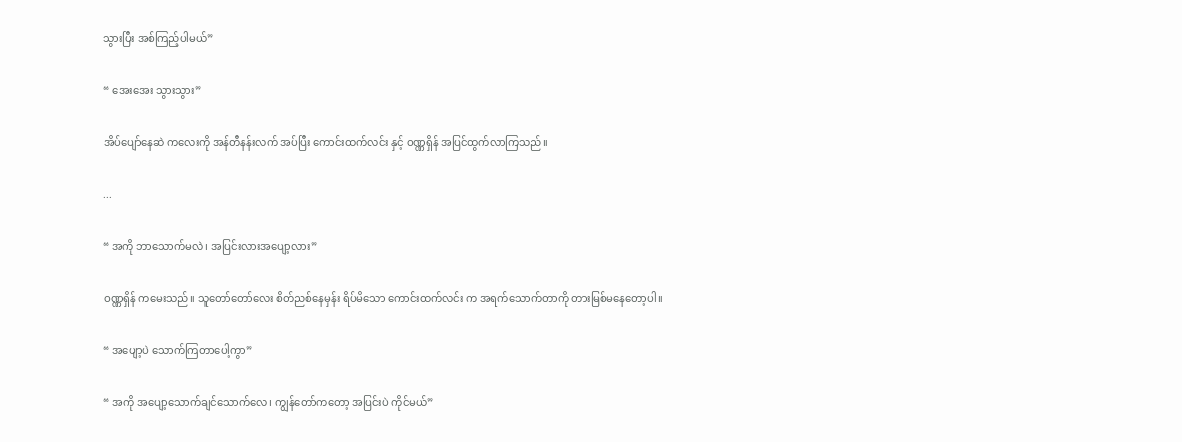သွားပြီး အစ်ကြည့်ပါမယ်”

“ အေးအေး သွားသွား”

အိပ်ပျော်နေဆဲ ကလေးကို အန်တီနန်းလက် အပ်ပြီး ကောင်းထက်လင်း နှင့် ဝဏ္ဏရှိန် အပြင်ထွက်လာကြသည်။

...

“ အကို ဘာသောက်မလဲ၊ အပြင်းလားအပျော့လား”

ဝဏ္ဏရှိန် ကမေးသည်။ သူတော်တော်လေး စိတ်ညစ်နေမှန်း ရိပ်မိသော ကောင်းထက်လင်း က အရက်သောက်တာကို တားမြစ်မနေတော့ပါ။

“ အပျော့ပဲ သောက်ကြတာပေါ့ကွာ”

“ အကို အပျော့သောက်ချင်သောက်လေ၊ ကျွန်တော်ကတော့ အပြင်းပဲ ကိုင်မယ်”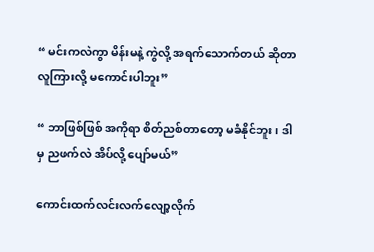“ မင်းကလဲကွာ မိန်းမနဲ့ ကွဲလို့ အရက်သောက်တယ် ဆိုတာ လူကြားလို့ မကောင်းပါဘူး”

“ ဘာဖြစ်ဖြစ် အကိုရာ စိတ်ညစ်တာတော့ မခံနိုင်ဘူး၊ ဒါမှ ညဖက်လဲ အိပ်လို့ ပျော်မယ်”

ကောင်းထက်လင်းလက်လျော့လိုက်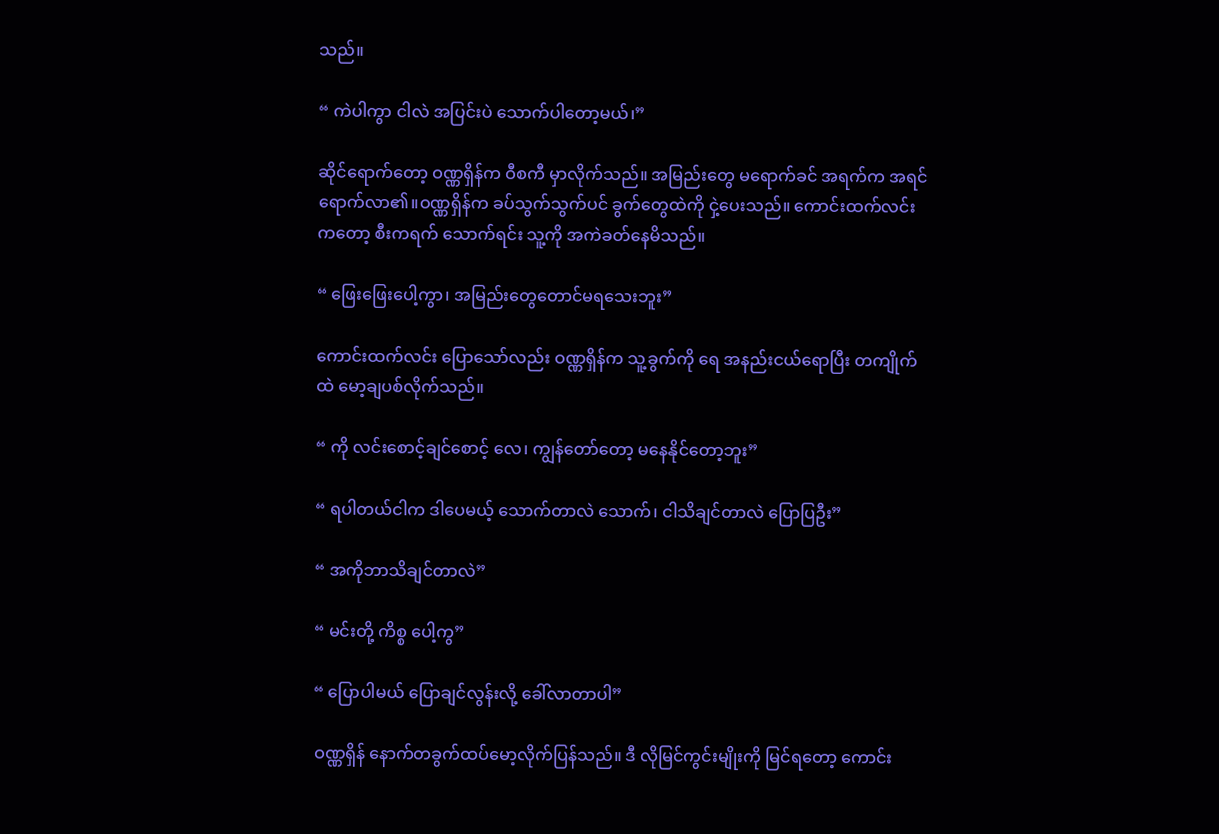သည်။

“ ကဲပါကွာ ငါလဲ အပြင်းပဲ သောက်ပါတော့မယ်၊”

ဆိုင်ရောက်တော့ ဝဏ္ဏရှိန်က ဝီစကီ မှာလိုက်သည်။ အမြည်းတွေ မရောက်ခင် အရက်က အရင်ရောက်လာ၏။ဝဏ္ဏရှိန်က ခပ်သွက်သွက်ပင် ခွက်တွေထဲကို ငှဲ့ပေးသည်။ ကောင်းထက်လင်း ကတော့ စီးကရက် သောက်ရင်း သူ့ကို အကဲခတ်နေမိသည်။

“ ဖြေးဖြေးပေါ့ကွာ၊ အမြည်းတွေတောင်မရသေးဘူး”

ကောင်းထက်လင်း ပြောသော်လည်း ဝဏ္ဏရှိန်က သူ့ခွက်ကို ရေ အနည်းငယ်ရောပြီး တကျိုက်ထဲ မော့ချပစ်လိုက်သည်။

“ ကို လင်းစောင့်ချင်စောင့် လေ၊ ကျွန်တော်တော့ မနေနိုင်တော့ဘူး”

“ ရပါတယ်ငါက ဒါပေမယ့် သောက်တာလဲ သောက်၊ ငါသိချင်တာလဲ ပြောပြဦး”

“ အကိုဘာသိချင်တာလဲ”

“ မင်းတို့ ကိစ္စ ပေါ့ကွ”

“ ပြောပါမယ် ပြောချင်လွန်းလို့ ခေါ်လာတာပါ”

ဝဏ္ဏရှိန် နောက်တခွက်ထပ်မော့လိုက်ပြန်သည်။ ဒီ လိုမြင်ကွင်းမျိုးကို မြင်ရတော့ ကောင်း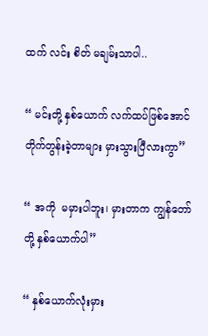ထက် လင်း စိတ် မချမ်းသာပါ..

“ မင်းတို့ နှစ်ယောက် လက်ထပ်ဖြစ်အောင်တိုက်တွန်းခဲ့တာများ မှားသွားပြီလားကွာ”

“ အကို  မမှားပါဘူး၊ မှားတာက ကျွန်တော်တို့ နှစ်ယောက်ပါ”

“ နှစ်ယောက်လုံးမှား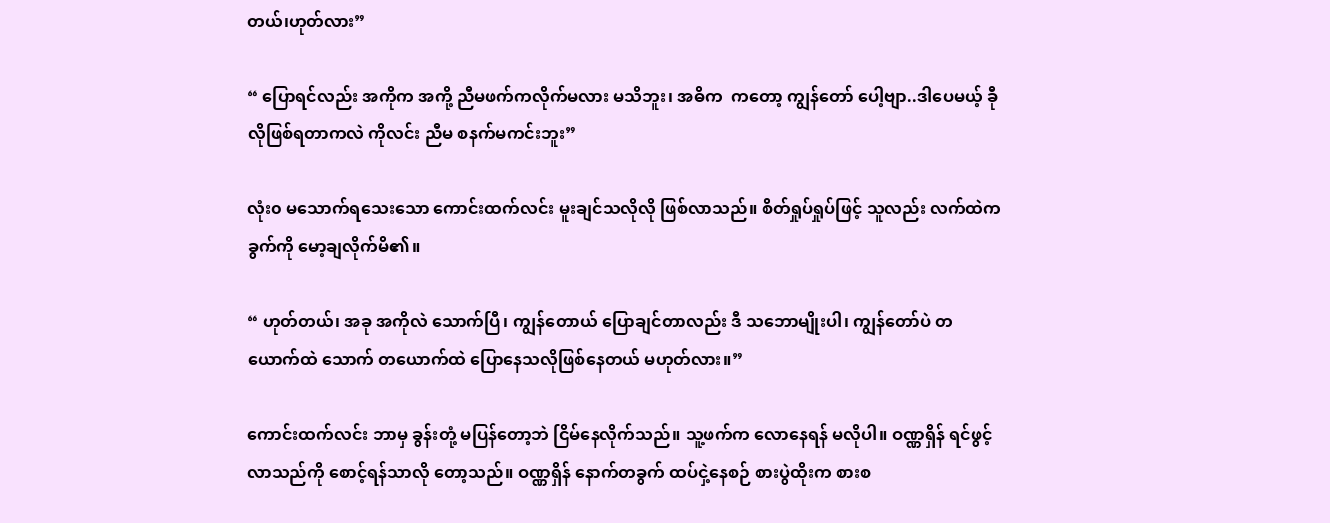တယ်၊ဟုတ်လား”

“ ပြောရင်လည်း အကိုက အကို့ ညီမဖက်ကလိုက်မလား မသိဘူး၊ အဓိက  ကတော့ ကျွန်တော် ပေါ့ဗျာ..ဒါပေမယ့် ခီုလိုဖြစ်ရတာကလဲ ကိုလင်း ညီမ စနက်မကင်းဘူး”

လုံး၀ မသောက်ရသေးသော ကောင်းထက်လင်း မူးချင်သလိုလို ဖြစ်လာသည်။ စိတ်ရှုပ်ရှုပ်ဖြင့် သူလည်း လက်ထဲက ခွက်ကို မော့ချလိုက်မိ၏။

“ ဟုတ်တယ်၊ အခု အကိုလဲ သောက်ပြီ၊ ကျွန်တောယ် ပြောချင်တာလည်း ဒီ သဘောမျိုးပါ၊ ကျွန်တော်ပဲ တယောက်ထဲ သောက် တယောက်ထဲ ပြောနေသလိုဖြစ်နေတယ် မဟုတ်လား။”

ကောင်းထက်လင်း ဘာမှ ခွန်းတုံ့ မပြန်တော့ဘဲ ငြိမ်နေလိုက်သည်။ သူ့ဖက်က လောနေရန် မလိုပါ။ ဝဏ္ဏရှိန် ရင်ဖွင့်လာသည်ကို စောင့်ရန်သာလို တော့သည်။ ဝဏ္ဏရှိန် နောက်တခွက် ထပ်ငှဲ့နေစဉ် စားပွဲထိုးက စားစ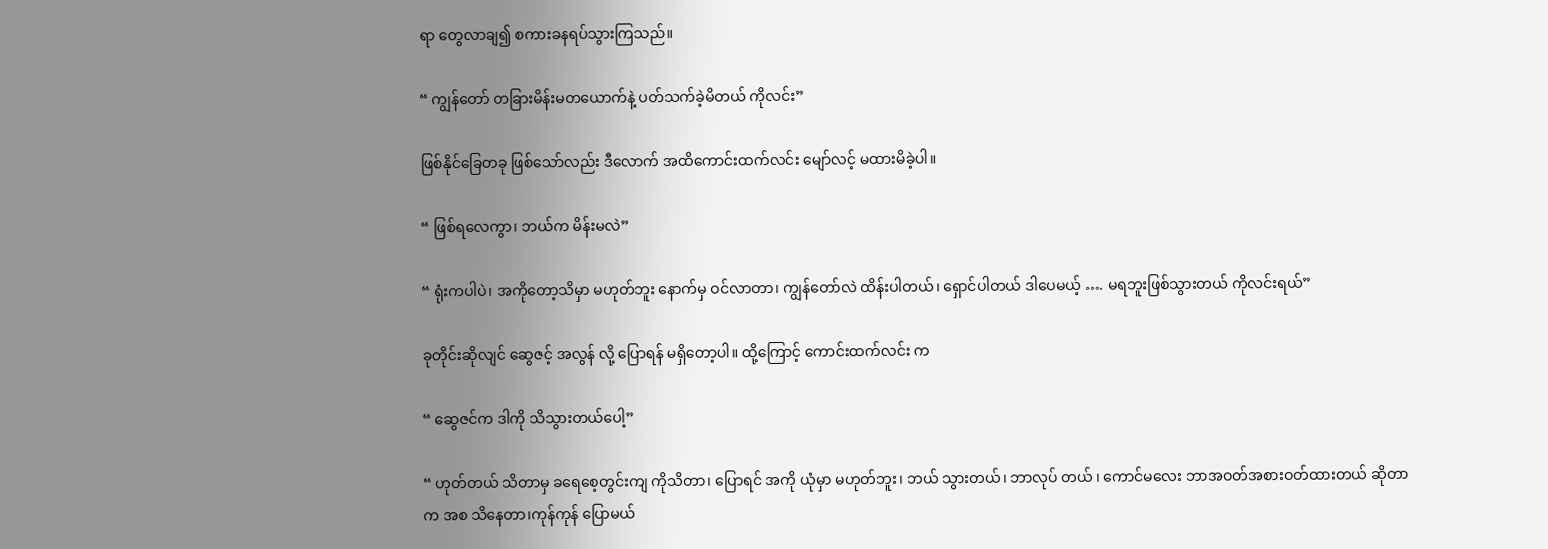ရာ တွေလာချ၍ စကားခနရပ်သွားကြသည်။

“ ကျွန်တော် တခြားမိန်းမတယောက်နဲ့ ပတ်သက်ခဲ့မိတယ် ကိုလင်း”

ဖြစ်နိုင်ခြေတခု ဖြစ်သော်လည်း ဒီလောက် အထိကောင်းထက်လင်း မျော်လင့် မထားမိခဲ့ပါ။

“ ဖြစ်ရလေကွာ၊ ဘယ်က မိန်းမလဲ”

“ ရုံးကပါပဲ၊ အကိုတော့သိမှာ မဟုတ်ဘူး နောက်မှ ဝင်လာတာ၊ ကျွန်တော်လဲ ထိန်းပါတယ်၊ ရှောင်ပါတယ် ဒါပေမယ့် …. မရဘူးဖြစ်သွားတယ် ကိုလင်းရယ်”

ခုတိုင်းဆိုလျင် ဆွေဇင့် အလွန် လို့ ပြောရန် မရှိတော့ပါ။ ထို့ကြောင့် ကောင်းထက်လင်း က

“ ဆွေဇင်က ဒါကို သိသွားတယ်ပေါ့”

“ ဟုတ်တယ် သိတာမှ ခရေစေ့တွင်းကျ ကိုသိတာ၊ ပြောရင် အကို ယုံမှာ မဟုတ်ဘူး၊ ဘယ် သွားတယ်၊ ဘာလုပ် တယ် ၊ ကောင်မလေး ဘာအဝတ်အစားဝတ်ထားတယ် ဆိုတာက အစ သိနေတာ၊ကုန်ကုန် ပြောမယ်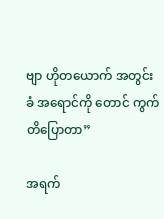ဗျာ ဟိုတယောက် အတွင်း ခံ အရောင်ကို တောင် ကွက်တိပြောတာ”

အရက်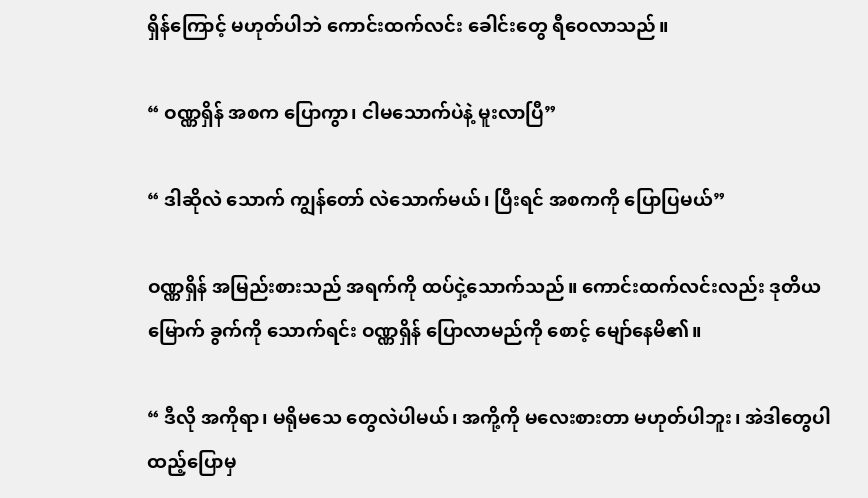ရှိန်ကြောင့် မဟုတ်ပါဘဲ ကောင်းထက်လင်း ခေါင်းတွေ ရီဝေလာသည်။

“ ဝဏ္ဏရှိန် အစက ပြောကွာ၊ ငါမသောက်ပဲနဲ့ မူးလာပြီ”

“ ဒါဆိုလဲ သောက် ကျွန်တော် လဲသောက်မယ်၊ ပြီးရင် အစကကို ပြောပြမယ်”

ဝဏ္ဏရှိန် အမြည်းစားသည် အရက်ကို ထပ်ငှဲ့သောက်သည်။ ကောင်းထက်လင်းလည်း ဒုတိယမြောက် ခွက်ကို သောက်ရင်း ဝဏ္ဏရှိန် ပြောလာမည်ကို စောင့် မျော်နေမိ၏။

“ ဒီလို အကိုရာ၊ မရိုမသေ တွေလဲပါမယ်၊ အကို့ကို မလေးစားတာ မဟုတ်ပါဘူး၊ အဲဒါတွေပါ ထည့်ပြောမှ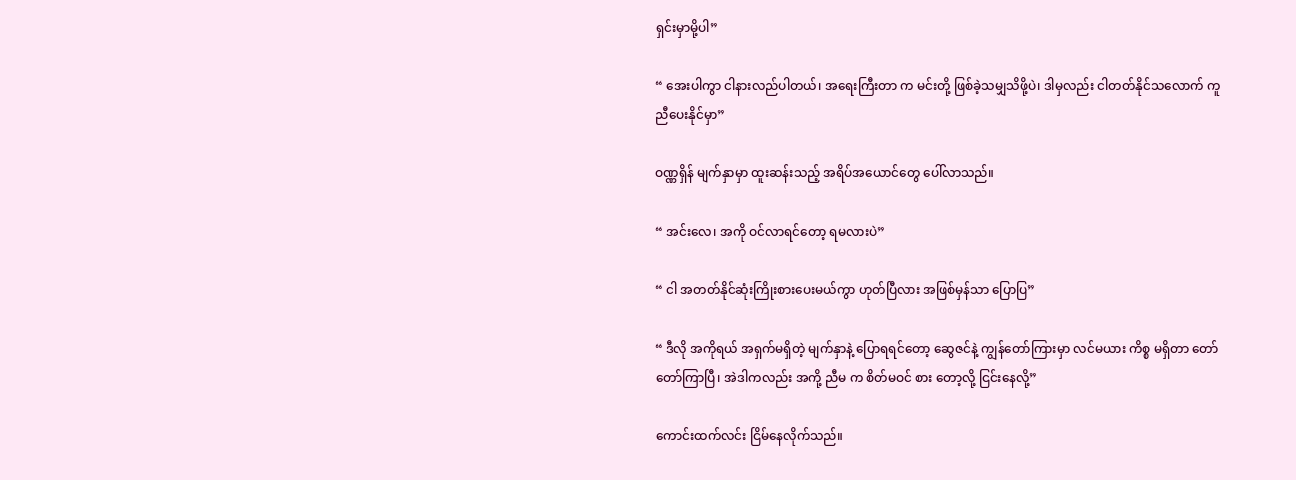ရှင်းမှာမို့ပါ”

“ အေးပါကွာ ငါနားလည်ပါတယ်၊ အရေးကြီးတာ က မင်းတို့ ဖြစ်ခဲ့သမျှသိဖို့ပဲ၊ ဒါမှလည်း ငါတတ်နိုင်သလောက် ကူညီပေးနိုင်မှာ”

ဝဏ္ဏရှိန် မျက်နှာမှာ ထူးဆန်းသည့် အရိပ်အယောင်တွေ ပေါ်လာသည်။

“ အင်းလေ၊ အကို ဝင်လာရင်တော့ ရမလားပဲ”

“ ငါ အတတ်နိုင်ဆုံးကြိုးစားပေးမယ်ကွာ ဟုတ်ပြီလား အဖြစ်မှန်သာ ပြောပြ”

“ ဒီလို အကိုရယ် အရှက်မရှိတဲ့ မျက်နှာနဲ့ ပြောရရင်တော့ ဆွေဇင်နဲ့ ကျွန်တော်ကြားမှာ လင်မယား ကိစ္စ မရှိတာ တော်တော်ကြာပြီ၊ အဲဒါကလည်း အကို့ ညီမ က စိတ်မဝင် စား တော့လို့ ငြင်းနေလို့”

ကောင်းထက်လင်း ငြိမ်နေလိုက်သည်။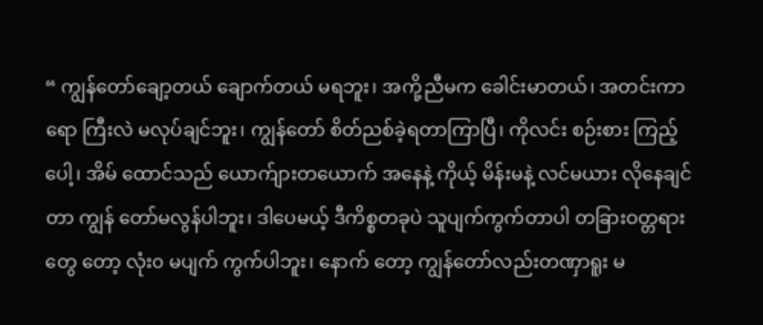“ ကျွန်တော်ချော့တယ် ချောက်တယ် မရဘူး၊ အကို့ညီမက ခေါင်းမာတယ်၊ အတင်းကာရော ကြီးလဲ မလုပ်ချင်ဘူး၊ ကျွန်တော် စိတ်ညစ်ခဲ့ရတာကြာပြီ၊ ကိုလင်း စဉ်းစား ကြည့်ပေါ့၊ အိမ် ထောင်သည် ယောက်ျားတယောက် အနေနဲ့ ကိုယ့် မိန်းမနဲ့ လင်မယား လိုနေချင်တာ ကျွန် တော်မလွန်ပါဘူး၊ ဒါပေမယ့် ဒီကိစ္စတခုပဲ သူပျက်ကွက်တာပါ တခြားဝတ္တရားတွေ တော့ လုံး၀ မပျက် ကွက်ပါဘူး၊ နောက် တော့ ကျွန်တော်လည်းတဏှာရူး မ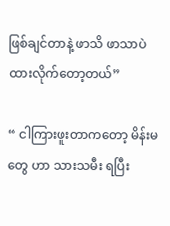ဖြစ်ချင်တာနဲ့ ဖာသိ ဖာသာပဲ ထားလိုက်တော့တယ်”

“ ငါကြားဖူးတာကတော့ မိန်းမတွေ ဟာ သားသမီး ရပြီး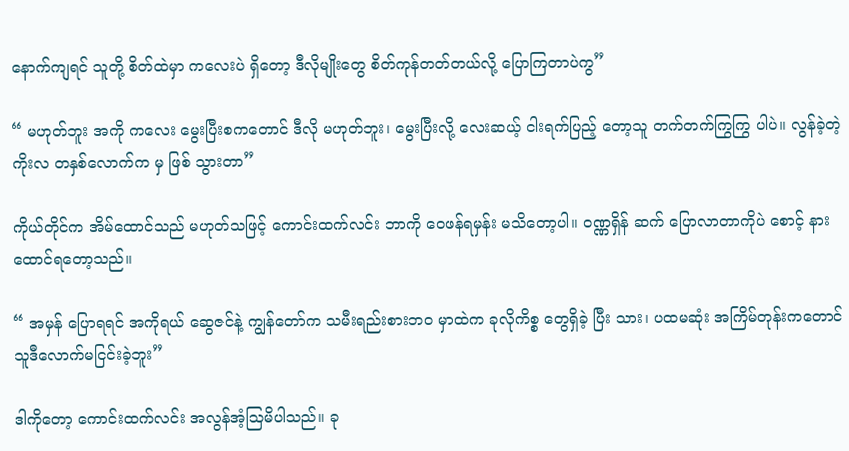နောက်ကျရင် သူတို့ စိတ်ထဲမှာ ကလေးပဲ ရှိတော့ ဒီလိုမျိုးတွေ စိတ်ကုန်တတ်တယ်လို့ ပြောကြတာပဲကွ”

“ မဟုတ်ဘူး အကို ကလေး မွေးပြီးစကတောင် ဒီလို မဟုတ်ဘူး၊ မွေးပြီးလို့ လေးဆယ့် ငါးရက်ပြည့် တော့သူ တက်တက်ကြွကြွ ပါပဲ။ လွန်ခဲ့တဲ့ ကိုးလ တနှစ်လောက်က မှ ဖြစ် သွားတာ”

ကိုယ်တိုင်က အိမ်ထောင်သည် မဟုတ်သဖြင့် ကောင်းထက်လင်း ဘာကို ဝေဖန်ရမှန်း မသိတော့ပါ။ ဝဏ္ဏရှိန် ဆက် ပြောလာတာကိုပဲ စောင့် နားထောင်ရတော့သည်။

“ အမှန် ပြောရရင် အကိုရယ် ဆွေဇင်နဲ့ ကျွန်တော်က သမီးရည်းစားဘ၀ မှာထဲက ခုလိုကိစ္စ တွေရှိခဲ့ ပြီး သား၊ ပထမဆုံး အကြိမ်တုန်းကတောင် သူဒီလောက်မငြင်းခဲ့ဘူး”

ဒါကိုတော့ ကောင်းထက်လင်း အလွန်အံ့သြမိပါသည်။ ခု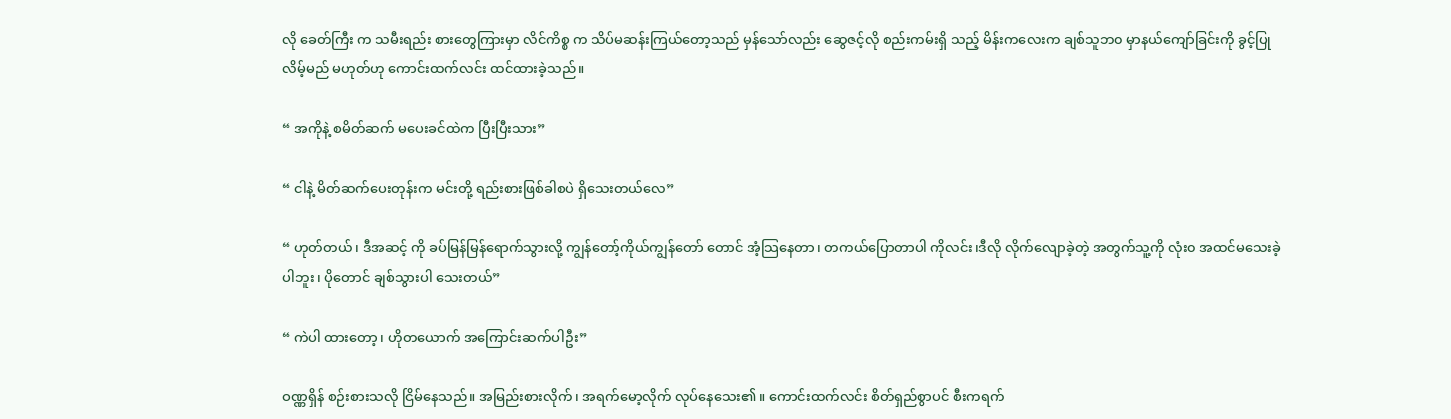လို ခေတ်ကြီး က သမီးရည်း စားတွေကြားမှာ လိင်ကိစ္စ က သိပ်မဆန်းကြယ်တော့သည် မှန်သော်လည်း ဆွေဇင့်လို စည်းကမ်းရှိ သည့် မိန်းကလေးက ချစ်သူဘ၀ မှာနယ်ကျော်ခြင်းကို ခွင့်ပြုလိမ့်မည် မဟုတ်ဟု ကောင်းထက်လင်း ထင်ထားခဲ့သည်။

“ အကိုနဲ့ စမိတ်ဆက် မပေးခင်ထဲက ပြီးပြီးသား”

“ ငါနဲ့ မိတ်ဆက်ပေးတုန်းက မင်းတို့ ရည်းစားဖြစ်ခါစပဲ ရှိသေးတယ်လေ”

“ ဟုတ်တယ်၊ ဒီအဆင့် ကို ခပ်မြန်မြန်ရောက်သွားလို့ ကျွန်တော့်ကိုယ်ကျွန်တော် တောင် အံ့သြနေတာ၊ တကယ်ပြောတာပါ ကိုလင်း၊ဒီလို လိုက်လျောခဲ့တဲ့ အတွက်သူ့ကို လုံး၀ အထင်မသေးခဲ့ပါဘူး၊ ပိုတောင် ချစ်သွားပါ သေးတယ်”

“ ကဲပါ ထားတော့၊ ဟိုတယောက် အကြောင်းဆက်ပါဦး”

ဝဏ္ဏရှိန် စဉ်းစားသလို ငြိမ်နေသည်။ အမြည်းစားလိုက်၊ အရက်မော့လိုက် လုပ်နေသေး၏။ ကောင်းထက်လင်း စိတ်ရှည်စွာပင် စီးကရက်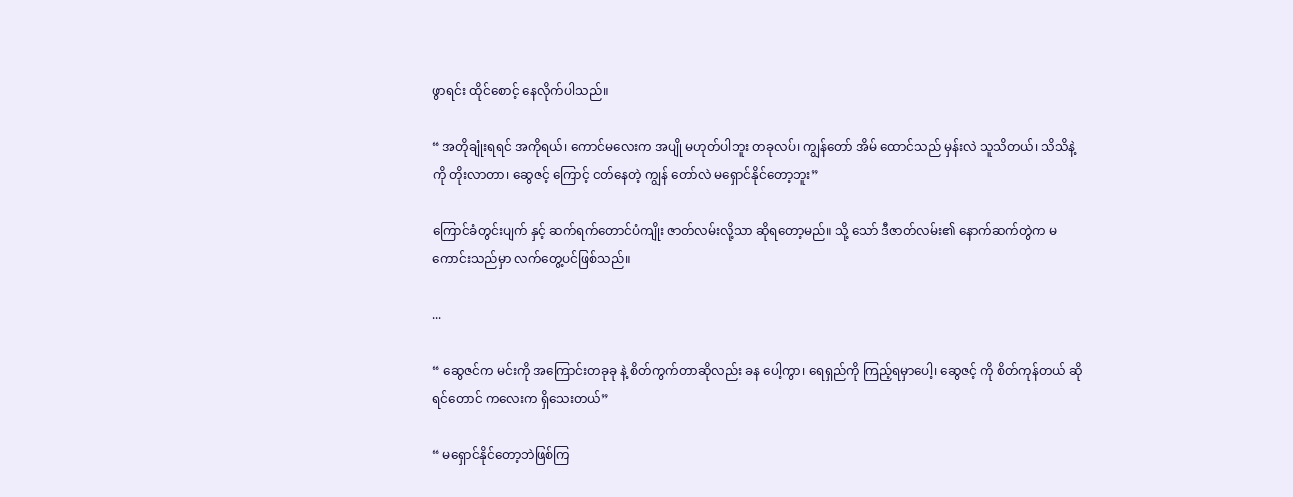ဖွာရင်း ထိုင်စောင့် နေလိုက်ပါသည်။

“ အတိုချုံးရရင် အကိုရယ်၊ ကောင်မလေးက အပျို မဟုတ်ပါဘူး တခုလပ်၊ ကျွန်တော် အိမ် ထောင်သည် မှန်းလဲ သူသိတယ်၊ သိသိနဲ့ကို တိုးလာတာ၊ ဆွေဇင့် ကြောင့် ငတ်နေတဲ့ ကျွန် တော်လဲ မရှောင်နိုင်တော့ဘူး”

ကြောင်ခံတွင်းပျက် နှင့် ဆက်ရက်တောင်ပံကျိုး ဇာတ်လမ်းလို့သာ ဆိုရတော့မည်။ သို့ သော် ဒီဇာတ်လမ်း၏ နောက်ဆက်တွဲက မကောင်းသည်မှာ လက်တွေ့ပင်ဖြစ်သည်။

...

“ ဆွေဇင်က မင်းကို အကြောင်းတခုခု နဲ့ စိတ်ကွက်တာဆိုလည်း ခန ပေါ့ကွာ၊ ရေရှည်ကို ကြည့်ရမှာပေါ့၊ ဆွေဇင့် ကို စိတ်ကုန်တယ် ဆိုရင်တောင် ကလေးက ရှိသေးတယ်”

“ မရှောင်နိုင်တော့ဘဲဖြစ်ကြ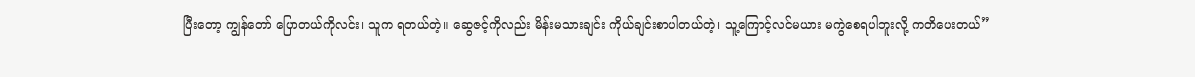ပြီးတော့ ကျွန်တော် ပြောတယ်ကိုလင်း၊ သူက ရတယ်တဲ့။ ဆွေဇင့်ကိုလည်း မိန်းမသားချင်း ကိုယ်ချင်းစာပါတယ်တဲ့၊ သူ့ကြောင့်လင်မယား မကွဲစေရပါဘူးလို့ ကတိပေးတယ်”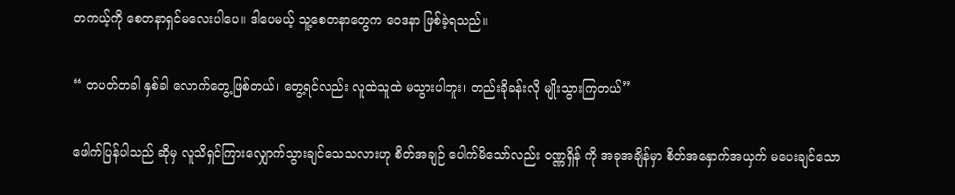တကယ့်ကို စေတနာရှင်မလေးပါပေ။ ဒါပေမယ့် သူ့စေတနာတွေက ဝေဒနာ ဖြစ်ခဲ့ရသည်။

“ တပတ်တခါ နှစ်ခါ လောက်တွေ့ဖြစ်တယ်၊ တွေ့ရင်လည်း လူထဲသူထဲ မသွားပါဘူး၊ တည်းခိုခန်းလို မျိုးသွားကြတယ်”

ဖေါက်ပြန်ပါသည် ဆိုမှ လူသိရှင်ကြားလျှောက်သွားချင်သေသလားဟု စိတ်အချဉ် ပေါက်မိသော်လည်း ဝဏ္ဏရှိန် ကို အခုအချိန်မှာ စိတ်အနှောက်အယှက် မပေးချင်သော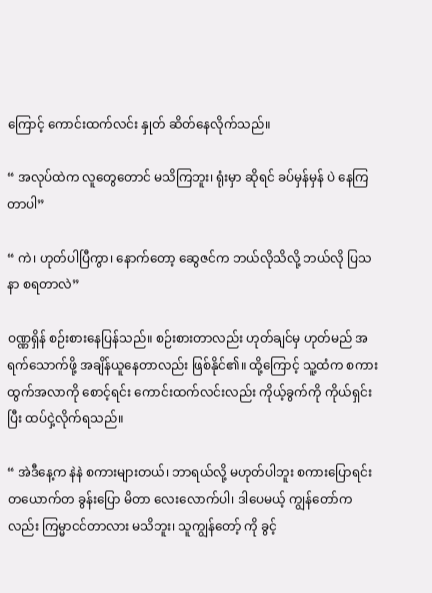ကြောင့် ကောင်းထက်လင်း နှုတ် ဆိတ်နေလိုက်သည်။

“ အလုပ်ထဲက လူတွေတောင် မသိကြဘူး၊ ရုံးမှာ ဆိုရင် ခပ်မှန်မှန် ပဲ နေကြတာပါ”

“ ကဲ၊ ဟုတ်ပါပြီကွာ၊ နောက်တော့ ဆွေဇင်က ဘယ်လိုသိလို့ ဘယ်လို ပြသနာ စရတာလဲ”

ဝဏ္ဏရှိန် စဉ်းစားနေပြန်သည်။ စဉ်းစားတာလည်း ဟုတ်ချင်မှ ဟုတ်မည် အရက်သောက်ဖို့ အချိန်ယူနေတာလည်း ဖြစ်နိုင်၏။ ထို့ကြောင့် သူ့ထံက စကားထွက်အလာကို စောင့်ရင်း ကောင်းထက်လင်းလည်း ကိုယ့်ခွက်ကို ကိုယ်ရှင်းပြီး ထပ်ငှဲ့လိုက်ရသည်။

“ အဲဒီနေ့က နဲနဲ စကားများတယ်၊ ဘာရယ်လို့ မဟုတ်ပါဘူး စကားပြောရင်း တယောက်တ ခွန်းပြော မိတာ လေးလောက်ပါ၊ ဒါပေမယ့် ကျွန်တော်က လည်း ကြမ္မာငင်တာလား မသိဘူး၊ သူကျွန်တော့် ကို ခွင့်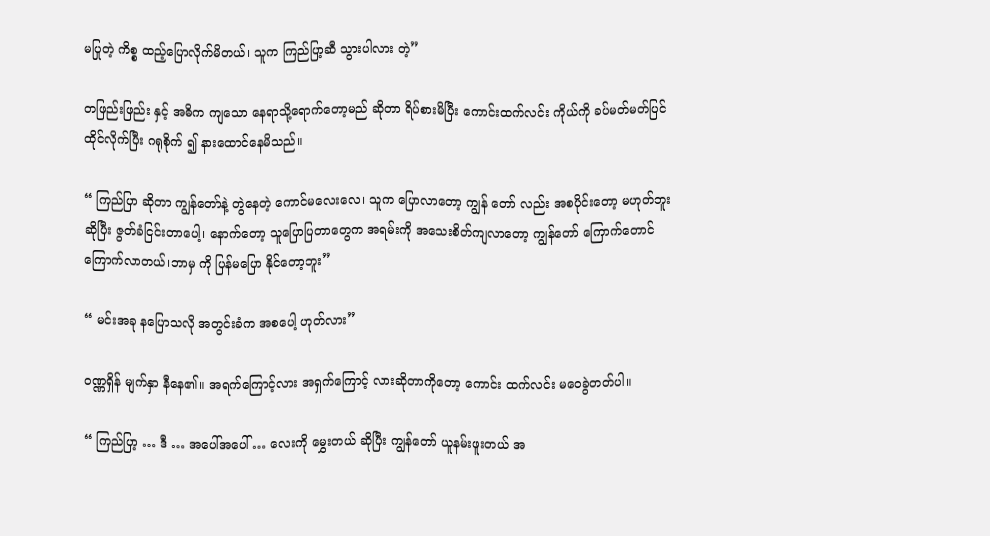မပြုတဲ့ ကိစ္စ ထည့်ပြောလိုက်မိတယ်၊ သူက ကြည်ပြာ့ဆီ သွားပါလား တဲ့”

တဖြည်းဖြည်း နှင့် အဓိက ကျသော နေရာသို့ရောက်တော့မည် ဆိုတာ ရိပ်စားမိပြီး ကောင်းထက်လင်း ကိုယ်ကို ခပ်မတ်မတ်ပြင်ထိုင်လိုက်ပြီး ဂရုစိုက် ၍ နားထောင်နေမိသည်။

“ ကြည်ပြာ ဆိုတာ ကျွန်တော်နဲ့ တွဲနေတဲ့ ကောင်မလေးလေ၊ သူက ပြောလာတော့ ကျွန် တော် လည်း အစပိုင်းတော့ မဟုတ်ဘူးဆိုပြီး ဇွတ်ခံငြင်းတာပေါ့၊ နောက်တော့ သူပြောပြတာတွေက အရမ်းကို အသေးစိတ်ကျလာတော့ ကျွန်တော် ကြောက်တောင်ကြောက်လာတယ်၊ဘာမှ ကို ပြန်မပြော နိုင်တော့ဘူး”

“ မင်းအခု နပြောသလို အတွင်းခံက အစပေါ့ ဟုတ်လား”

ဝဏ္ဏရှိန် မျက်နှာ နီနေ၏။ အရက်ကြောင့်လား အရှက်ကြောင့် လားဆိုတာကိုတော့ ကောင်း ထက်လင်း မဝေခွဲတတ်ပါ။

“ ကြည်ပြာ့ … ဒီ … အပေါ်အပေါ် … လေးကို မွှေးတယ် ဆိုပြီး ကျွန်တော် ယူနမ်းဖူးတယ် အ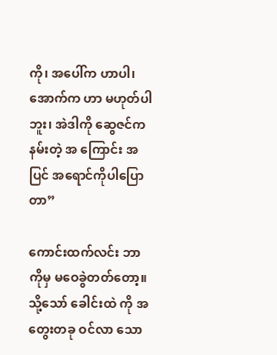ကို၊ အပေါ်က ဟာပါ၊ အောက်က ဟာ မဟုတ်ပါဘူး၊ အဲဒါကို ဆွေဇင်က နမ်းတဲ့ အ ကြောင်း အပြင် အရောင်ကိုပါပြောတာ”

ကောင်းထက်လင်း ဘာကိုမှ မဝေခွဲတတ်တော့။ သို့သော် ခေါင်းထဲ ကို အတွေးတခု ဝင်လာ သော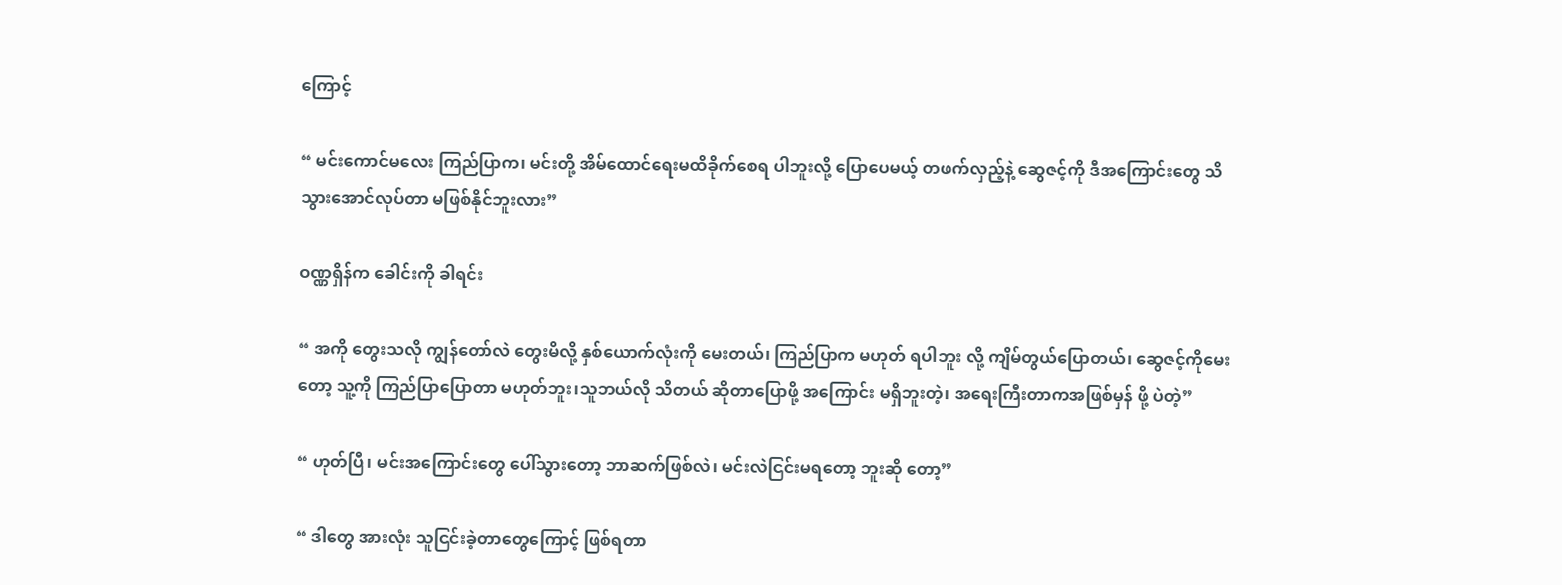ကြောင့်

“ မင်းကောင်မလေး ကြည်ပြာက၊ မင်းတို့ အိမ်ထောင်ရေးမထိခိုက်စေရ ပါဘူးလို့ ပြောပေမယ့် တဖက်လှည့်နဲ့ ဆွေဇင့်ကို ဒီအကြောင်းတွေ သိသွားအောင်လုပ်တာ မဖြစ်နိုင်ဘူးလား”

ဝဏ္ဏရှိန်က ခေါင်းကို ခါရင်း

“ အကို တွေးသလို ကျွန်တော်လဲ တွေးမိလို့ နှစ်ယောက်လုံးကို မေးတယ်၊ ကြည်ပြာက မဟုတ် ရပါဘူး လို့ ကျိမ်တွယ်ပြောတယ်၊ ဆွေဇင့်ကိုမေးတော့ သူ့ကို ကြည်ပြာပြောတာ မဟုတ်ဘူး၊သူဘယ်လို သိတယ် ဆိုတာပြောဖို့ အကြောင်း မရှိဘူးတဲ့၊ အရေးကြီးတာကအဖြစ်မှန် ဖို့ ပဲတဲ့”

“ ဟုတ်ပြီ၊ မင်းအကြောင်းတွေ ပေါ်သွားတော့ ဘာဆက်ဖြစ်လဲ၊ မင်းလဲငြင်းမရတော့ ဘူးဆို တော့”

“ ဒါတွေ အားလုံး သူငြင်းခဲ့တာတွေကြောင့် ဖြစ်ရတာ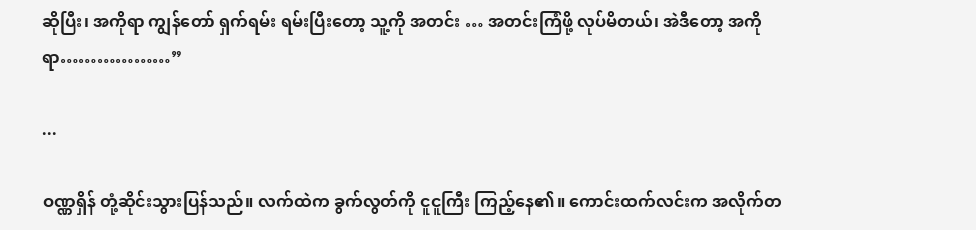ဆိုပြီး၊ အကိုရာ ကျွန်တော် ရှက်ရမ်း ရမ်းပြီးတော့ သူ့ကို အတင်း … အတင်းကြံဖို့ လုပ်မိတယ်၊ အဲဒီတော့ အကိုရာ………………”

...

ဝဏ္ဏရှိန် တုံ့ဆိုင်းသွားပြန်သည်။ လက်ထဲက ခွက်လွတ်ကို ငူငူကြီး ကြည့်နေ၏။ ကောင်းထက်လင်းက အလိုက်တ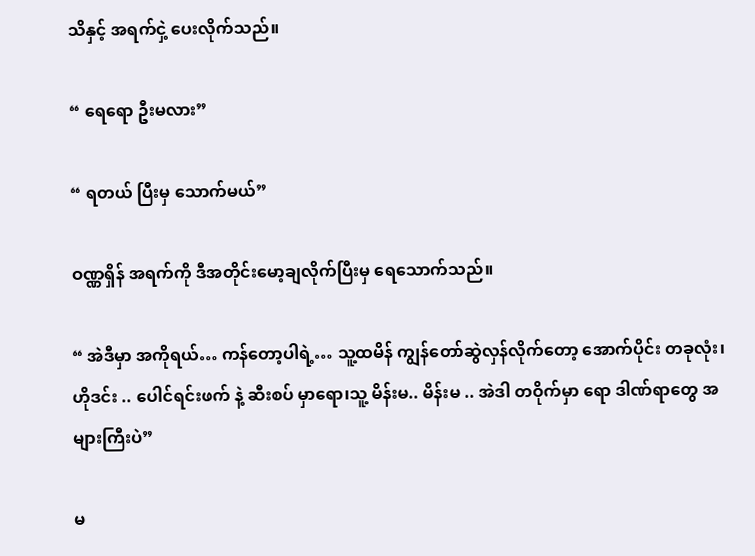သိနှင့် အရက်ငှဲ့ ပေးလိုက်သည်။

“ ရေရော ဦးမလား”

“ ရတယ် ပြီးမှ သောက်မယ်”

ဝဏ္ဏရှိန် အရက်ကို ဒီအတိုင်းမော့ချလိုက်ပြီးမှ ရေသောက်သည်။

“ အဲဒီမှာ အကိုရယ်… ကန်တော့ပါရဲ့… သူ့ထမိန် ကျွန်တော်ဆွဲလှန်လိုက်တော့ အောက်ပိုင်း တခုလုံး၊ ဟိုဒင်း .. ပေါင်ရင်းဖက် နဲ့ ဆီးစပ် မှာရော၊သူ့ မိန်းမ.. မိန်းမ .. အဲဒါ တဝိုက်မှာ ရော ဒါဏ်ရာတွေ အများကြီးပဲ”

မ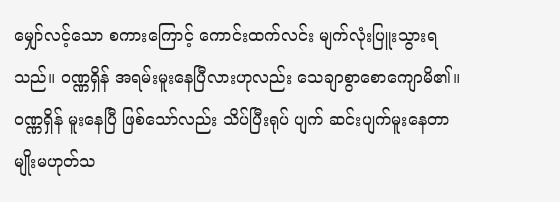မျှော်လင့်သော စကားကြောင့် ကောင်းထက်လင်း မျက်လုံးပြူးသွားရသည်။ ဝဏ္ဏရှိန် အရမ်းမူးနေပြီလားဟုလည်း သေချာစွာစောကျောမိ၏။ ဝဏ္ဏရှိန် မူးနေပြီ ဖြစ်သော်လည်း သိပ်ပြီးရုပ် ပျက် ဆင်းပျက်မူးနေတာ မျိုးမဟုတ်သ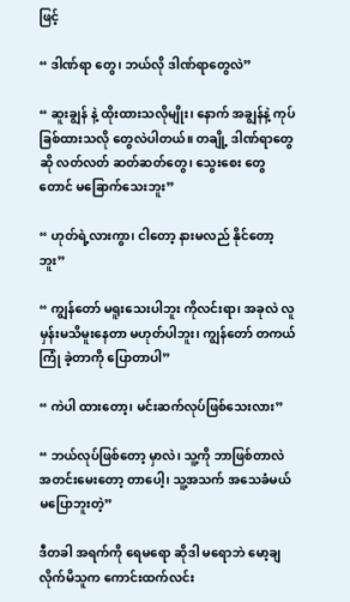ဖြင့်

“ ဒါဏ်ရာ တွေ၊ ဘယ်လို ဒါဏ်ရာတွေလဲ”

“ ဆူးချွန် နဲ့ ထိုးထားသလိုမျိုး၊ နောက် အချွန်နဲ့ ကုပ်ခြစ်ထားသလို တွေလဲပါတယ်။ တချို့ ဒါဏ်ရာတွေ ဆို လတ်လတ် ဆတ်ဆတ်တွေ၊ သွေးစေး တွေတောင် မခြောက်သေးဘူး”

“ ဟုတ်ရဲ့လားကွာ၊ ငါတော့ နားမလည် နိုင်တော့ဘူး”

“ ကျွန်တော် မရူးသေးပါဘူး ကိုလင်းရာ၊ အခုလဲ လူမှန်းမသိမူးနေတာ မဟုတ်ပါဘူး၊ ကျွန်တော် တကယ်ကြုံ ခဲ့တာကို ပြောတာပါ”

“ ကဲပါ ထားတော့၊ မင်းဆက်လုပ်ဖြစ်သေးလား”

“ ဘယ်လုပ်ဖြစ်တော့ မှာလဲ၊ သူ့ကို ဘာဖြစ်တာလဲ အတင်းမေးတော့ တာပေါ့၊ သူ့အသက် အသေခံမယ် မပြောဘူးတဲ့”

ဒီတခါ အရက်ကို ရေမရော ဆိုဒါ မရောဘဲ မော့ချလိုက်မိသူက ကောင်းထက်လင်း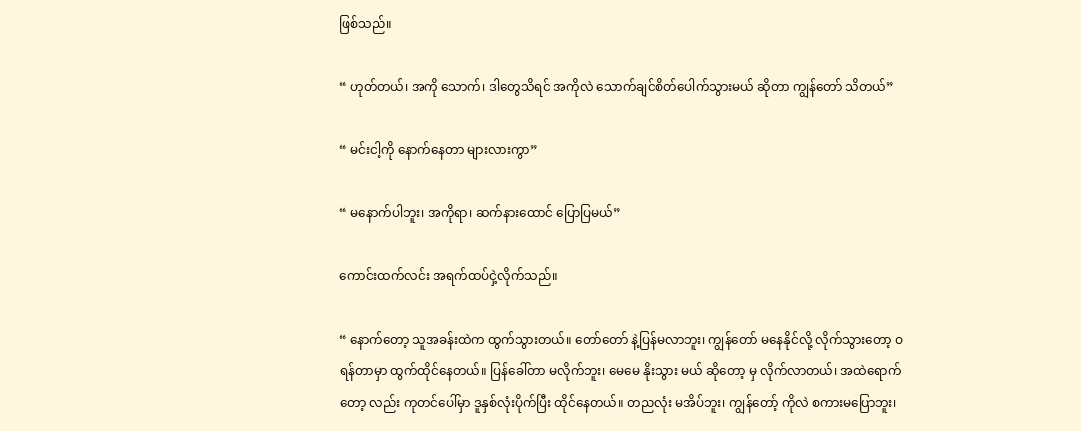ဖြစ်သည်။

“ ဟုတ်တယ်၊ အကို သောက်၊ ဒါတွေသိရင် အကိုလဲ သောက်ချင်စိတ်ပေါက်သွားမယ် ဆိုတာ ကျွန်တော် သိတယ်”

“ မင်းငါ့ကို နောက်နေတာ များလားကွာ”

“ မနောက်ပါဘူး၊ အကိုရာ၊ ဆက်နားထောင် ပြောပြမယ်”

ကောင်းထက်လင်း အရက်ထပ်ငှဲ့လိုက်သည်။

“ နောက်တော့ သူအခန်းထဲက ထွက်သွားတယ်။ တော်တော် နဲ့ပြန်မလာဘူး၊ ကျွန်တော် မနေနိုင်လို့ လိုက်သွားတော့ ဝရန်တာမှာ ထွက်ထိုင်နေတယ်။ ပြန်ခေါ်တာ မလိုက်ဘူး၊ မေမေ နိုးသွား မယ် ဆိုတော့ မှ လိုက်လာတယ်၊ အထဲရောက်တော့ လည်း ကုတင်ပေါ်မှာ ဒူနှစ်လုံးပိုက်ပြီး ထိုင်နေတယ်။ တညလုံး မအိပ်ဘူး၊ ကျွန်တော့် ကိုလဲ စကားမပြောဘူး၊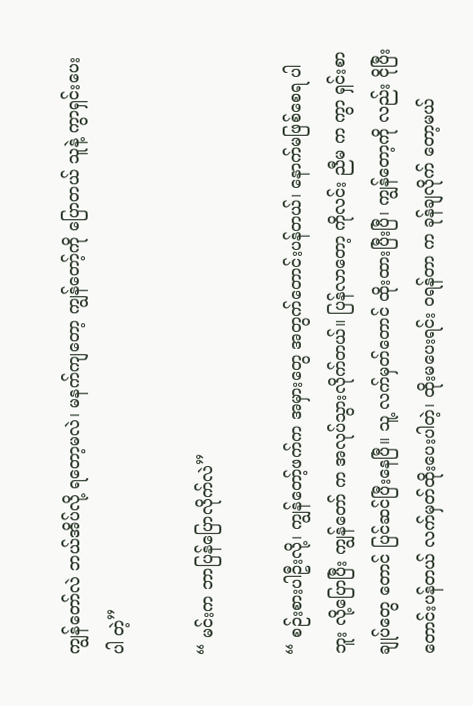ကျွန်တော်လဲ ဘယ်အိပ်လို့ ရတော့မလဲ၊ မနက်ကျတော့ ကျွန်တော့်ကို ပြောတယ် သူနဲ့ ကွာရှင်းပေးပါ တဲ့”

“ မင်းက ဘာပြန်ပြောလိုက်လဲ”

“ စဉ်းစားပါဦးလို့၊ ကျွန်တော့်ဖက်က အမှားတွေ အတွက်တောင်းပန်တယ်၊ နောက်မဖြစ်စေရ ပါဘူး လို့ပြောပြီး ကျွန်တော် က အလုပ်သွားလိုက်တယ်။ ပြန်လာတော့ ကိုလင်း ညီမ က ကွာ ရှင်းစာချုပ်တွေ တောင် ပြင်ဆင်ပြီးနေပြီ။ သူ့ လက်မှတ်တောင် ထိုးထားပြီးပြီ၊ ကျွန်တော့ကို လည်း ငိုပြီးတောင်းပန်တယ် လက်မှတ်ထိုးပေးပါတဲ့၊ ထိုးမပေးရင်း ဝရန်တာ က ခုန်ချလိုက် တော့မယ်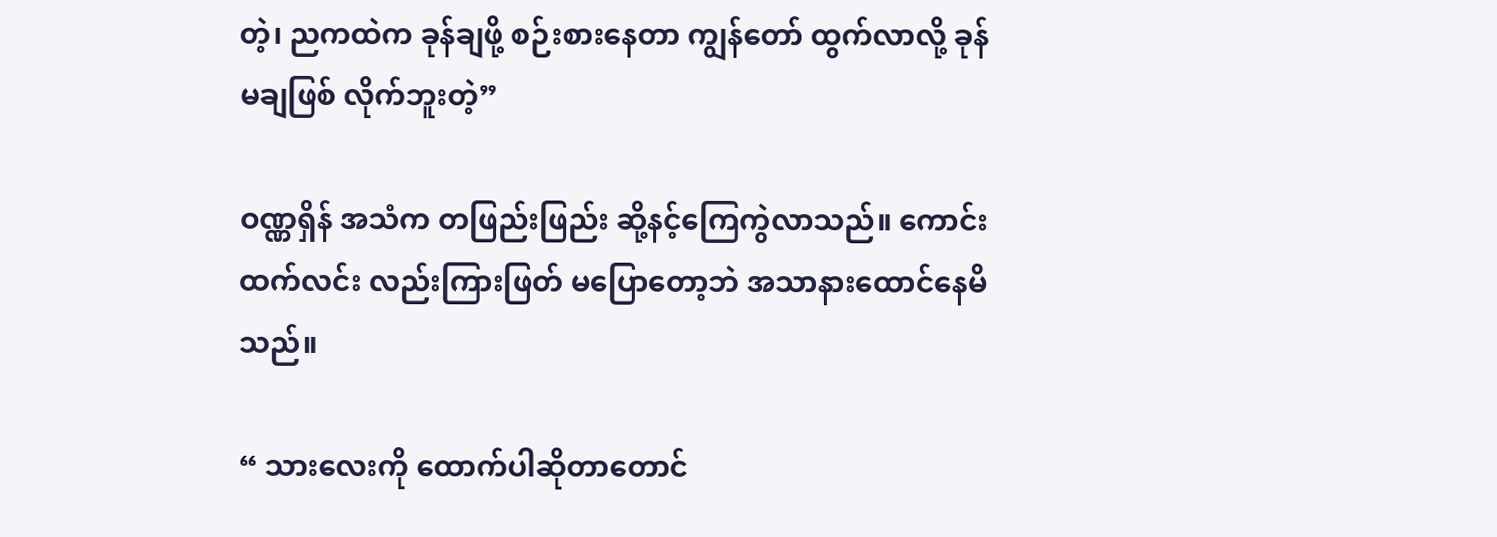တဲ့၊ ညကထဲက ခုန်ချဖို့ စဉ်းစားနေတာ ကျွန်တော် ထွက်လာလို့ ခုန်မချဖြစ် လိုက်ဘူးတဲ့”

ဝဏ္ဏရှိန် အသံက တဖြည်းဖြည်း ဆို့နင့်ကြေကွဲလာသည်။ ကောင်းထက်လင်း လည်းကြားဖြတ် မပြောတော့ဘဲ အသာနားထောင်နေမိသည်။

“ သားလေးကို ထောက်ပါဆိုတာတောင်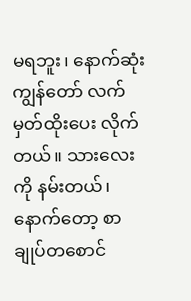မရဘူး၊ နောက်ဆုံး ကျွန်တော် လက်မှတ်ထိုးပေး လိုက်တယ်။ သားလေးကို နမ်းတယ်၊ နောက်တော့ စာချုပ်တစောင်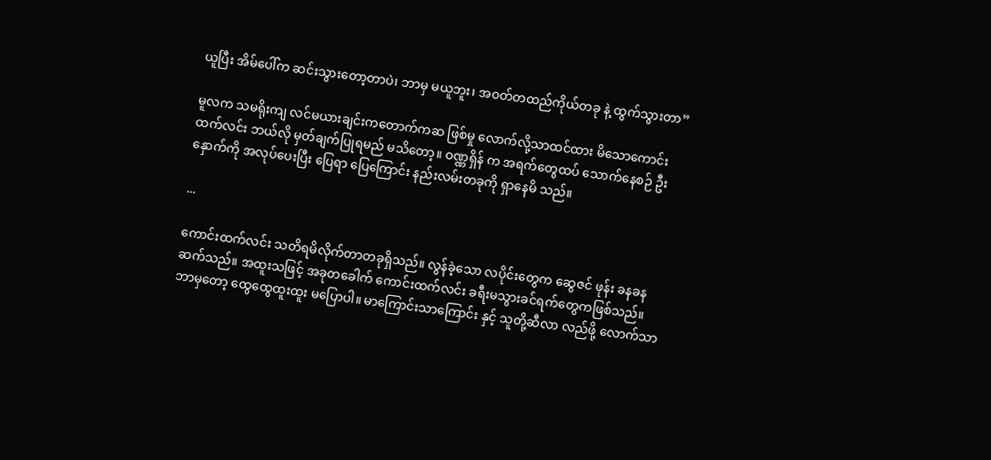ယူပြီး အိမ်ပေါ်က ဆင်းသွားတော့တာပဲ၊ ဘာမှ မယူဘူး၊ အဝတ်တထည်ကိုယ်တခု နဲ့ ထွက်သွားတာ”

မူလက သမရိုးကျ လင်မယားချင်းကတောက်ကဆ ဖြစ်မှု လောက်လို့သာထင်ထား မိသောကောင်းထက်လင်း ဘယ်လို မှတ်ချက်ပြုရမည် မသိတော့။ ဝဏ္ဏရှိန် က အရက်တွေထပ် သောက်နေစဉ် ဦးနှောက်ကို အလုပ်ပေးပြီး ပြေရာ ပြေကြောင်း နည်းလမ်းတခုကို ရှာနေမိ သည်။

...

ကောင်းထက်လင်း သတိရမိလိုက်တာတခုရှိသည်။ လွန်ခဲ့သော လပိုင်းတွေက ဆွေဇင် ဖုန်း ခနခန ဆက်သည်။ အထူးသဖြင့် အခုတခေါက် ကောင်းထက်လင်း ခရီးမသွားခင်ရက်တွေကဖြစ်သည်။ ဘာမှတော့ ထွေထွေထူးထူး မပြောပါ။ မာကြောင်းသာကြောင်း နှင့် သူတို့ဆီလာ လည်ဖို့ လောက်သာ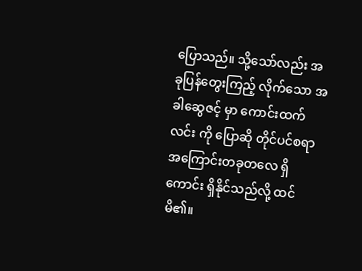ပြောသည်။ သို့သော်လည်း အခုပြန်တွေးကြည့် လိုက်သော အခါဆွေဇင့် မှာ ကောင်းထက်လင်း ကို ပြောဆို တိုင်ပင်စရာ အကြောင်းတခုတလေ ရှိကောင်း ရှိနိုင်သည်လို့ ထင်မိ၏။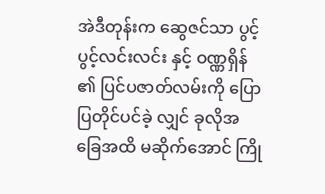အဲဒီတုန်းက ဆွေဇင်သာ ပွင့်ပွင့်လင်းလင်း နှင့် ဝဏ္ဏရှိန် ၏ ပြင်ပဇာတ်လမ်းကို ပြောပြတိုင်ပင်ခဲ့ လျှင် ခုလိုအခြေအထိ မဆိုက်အောင် ကြို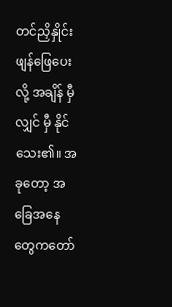တင်ညှိနှိုင်းဖျန်ဖြေပေးလို့ အချိန် မှီလျှင် မှီ နိုင်သေး၏။ အခုတော့ အခြေအနေ တွေကတော်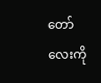တော် လေးကို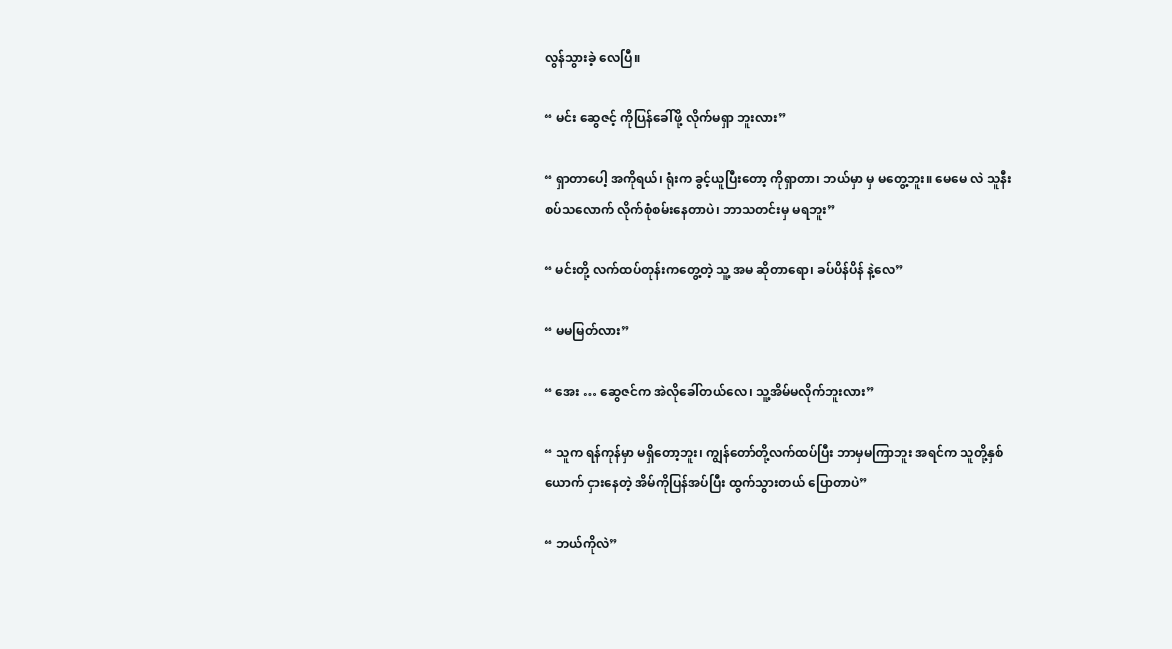လွန်သွားခဲ့ လေပြီ။

“ မင်း ဆွေဇင့် ကိုပြန်ခေါ်ဖို့ လိုက်မရှာ ဘူးလား”

“ ရှာတာပေါ့ အကိုရယ်၊ ရုံးက ခွင့်ယူပြီးတော့ ကိုရှာတာ၊ ဘယ်မှာ မှ မတွေ့ဘူး။ မေမေ လဲ သူနီးစပ်သလောက် လိုက်စုံစမ်းနေတာပဲ၊ ဘာသတင်းမှ မရဘူး”

“ မင်းတို့ လက်ထပ်တုန်းကတွေ့တဲ့ သူ့ အမ ဆိုတာရော၊ ခပ်ပိန်ပိန် နဲ့လေ”

“ မမမြတ်လား”

“ အေး … ဆွေဇင်က အဲလိုခေါ်တယ်လေ၊ သူ့အိမ်မလိုက်ဘူးလား”

“ သူက ရန်ကုန်မှာ မရှိတော့ဘူး၊ ကျွန်တော်တို့လက်ထပ်ပြီး ဘာမှမကြာဘူး အရင်က သူတို့နှစ်ယောက် ငှားနေတဲ့ အိမ်ကိုပြန်အပ်ပြီး ထွက်သွားတယ် ပြောတာပဲ”

“ ဘယ်ကိုလဲ”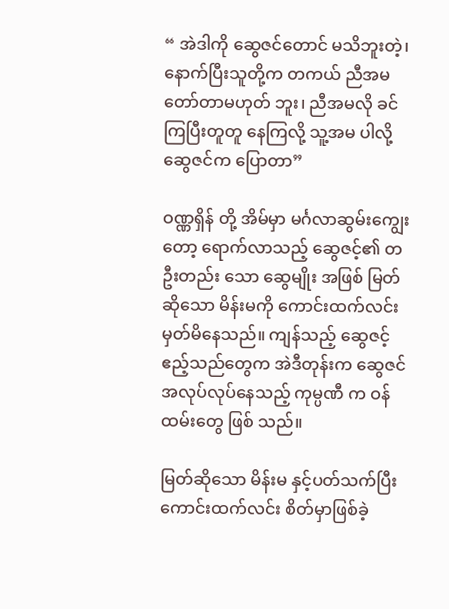“ အဲဒါကို ဆွေဇင်တောင် မသိဘူးတဲ့၊ နောက်ပြီးသူတို့က တကယ် ညီအမ တော်တာမဟုတ် ဘူး၊ ညီအမလို ခင်ကြပြီးတူတူ နေကြလို့ သူ့အမ ပါလို့ ဆွေဇင်က ပြောတာ”

ဝဏ္ဏရှိန် တို့ အိမ်မှာ မင်္ဂလာဆွမ်းကျွေးတော့ ရောက်လာသည့် ဆွေဇင့်၏ တဦးတည်း သော ဆွေမျိုး အဖြစ် မြတ်ဆိုသော မိန်းမကို ကောင်းထက်လင်း မှတ်မိနေသည်။ ကျန်သည့် ဆွေဇင့်ဧည့်သည်တွေက အဲဒီတုန်းက ဆွေဇင် အလုပ်လုပ်နေသည့် ကုမ္ပဏီ က ဝန်ထမ်းတွေ ဖြစ် သည်။

မြတ်ဆိုသော မိန်းမ နှင့်ပတ်သက်ပြီး ကောင်းထက်လင်း စိတ်မှာဖြစ်ခဲ့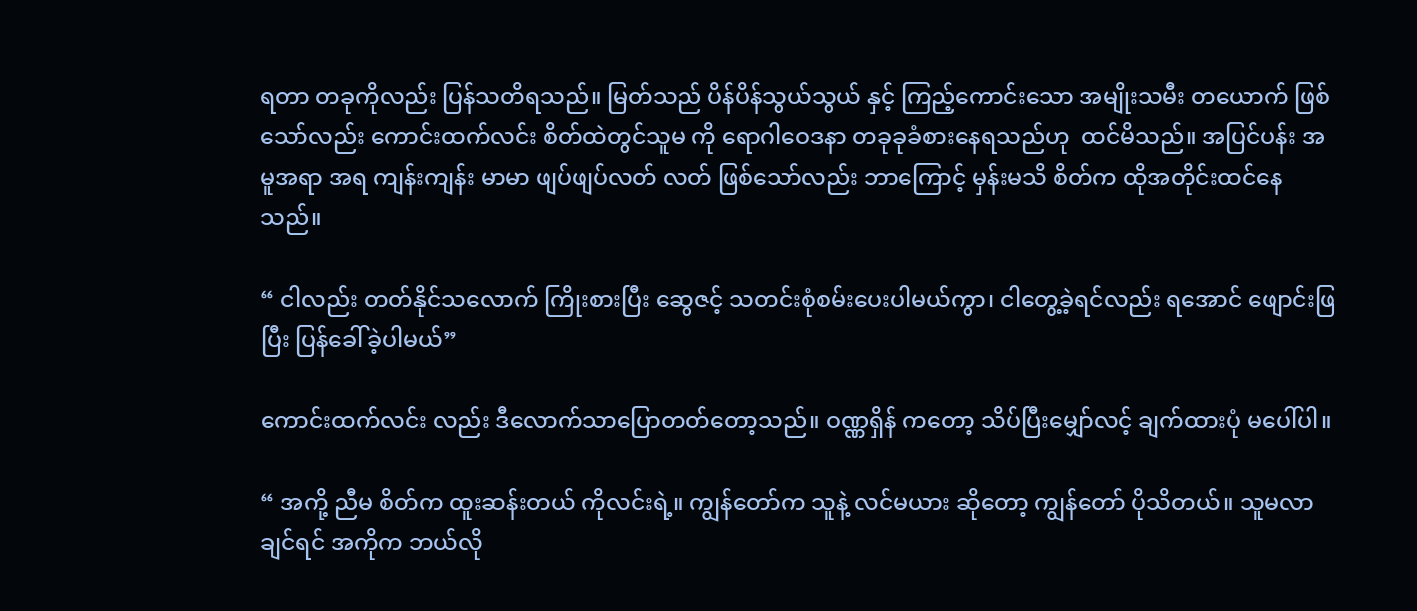ရတာ တခုကိုလည်း ပြန်သတိရသည်။ မြတ်သည် ပိန်ပိန်သွယ်သွယ် နှင့် ကြည့်ကောင်းသော အမျိုးသမီး တယောက် ဖြစ်သော်လည်း ကောင်းထက်လင်း စိတ်ထဲတွင်သူမ ကို ရောဂါဝေဒနာ တခုခုခံစားနေရသည်ဟု  ထင်မိသည်။ အပြင်ပန်း အမူအရာ အရ ကျန်းကျန်း မာမာ ဖျပ်ဖျပ်လတ် လတ် ဖြစ်သော်လည်း ဘာကြောင့် မှန်းမသိ စိတ်က ထိုအတိုင်းထင်နေသည်။

“ ငါလည်း တတ်နိုင်သလောက် ကြိုးစားပြီး ဆွေဇင့် သတင်းစုံစမ်းပေးပါမယ်ကွာ၊ ငါတွေ့ခဲ့ရင်လည်း ရအောင် ဖျောင်းဖြ ပြီး ပြန်ခေါ်ခဲ့ပါမယ်”

ကောင်းထက်လင်း လည်း ဒီလောက်သာပြောတတ်တော့သည်။ ဝဏ္ဏရှိန် ကတော့ သိပ်ပြီးမျှော်လင့် ချက်ထားပုံ မပေါ်ပါ။

“ အကို့ ညီမ စိတ်က ထူးဆန်းတယ် ကိုလင်းရဲ့။ ကျွန်တော်က သူနဲ့ လင်မယား ဆိုတော့ ကျွန်တော် ပိုသိတယ်။ သူမလာချင်ရင် အကိုက ဘယ်လို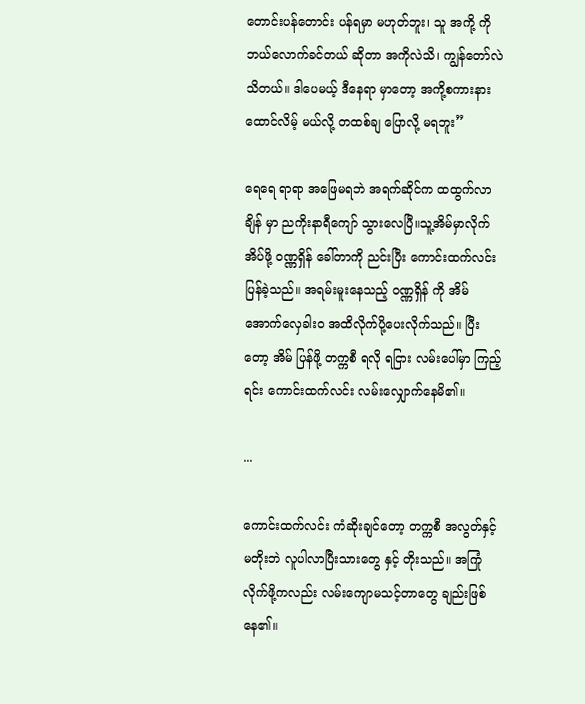တောင်းပန်တောင်း ပန်ရမှာ မဟုတ်ဘူး၊ သူ အကို့ ကို ဘယ်လောက်ခင်တယ် ဆိုတာ အကိုလဲသိ၊ ကျွန်တော်လဲ သိတယ်။ ဒါပေမယ့် ဒီနေရာ မှာတော့ အကို့စကားနားထောင်လိမ့် မယ်လို့ တထစ်ချ ပြောလို့ မရဘူး”

ရေရေ ရာရာ အဖြေမရဘဲ အရက်ဆိုင်က ထထွက်လာချိန် မှာ ညကိုးနာရီကျော် သွားလေပြီ။သူ့အိမ်မှာလိုက် အိပ်ဖို့ ဝဏ္ဏရှိန် ခေါ်တာကို ညင်းပြီး ကောင်းထက်လင်း ပြန်ခဲ့သည်။ အရမ်းမူးနေသည့် ဝဏ္ဏရှိန် ကို အိမ်အောက်လှေခါး၀ အထိလိုက်ပို့ပေးလိုက်သည်။ ပြီးတော့ အိမ် ပြန်ဖို့ တက္ကစီ ရလို ရငြား လမ်းပေါ်မှာ ကြည့်ရင်း ကောင်းထက်လင်း လမ်းလျှောက်နေမိ၏။

...

ကောင်းထက်လင်း ကံဆိုးချင်တော့ တက္ကစီ အလွတ်နှင့် မတိုးဘဲ လူပါလာပြီးသားတွေ နှင့် တိုးသည်။ အကြုံလိုက်ဖို့ကလည်း လမ်းကျောမသင့်တာတွေ ချည်းဖြစ်နေ၏။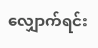လျှောက်ရင်း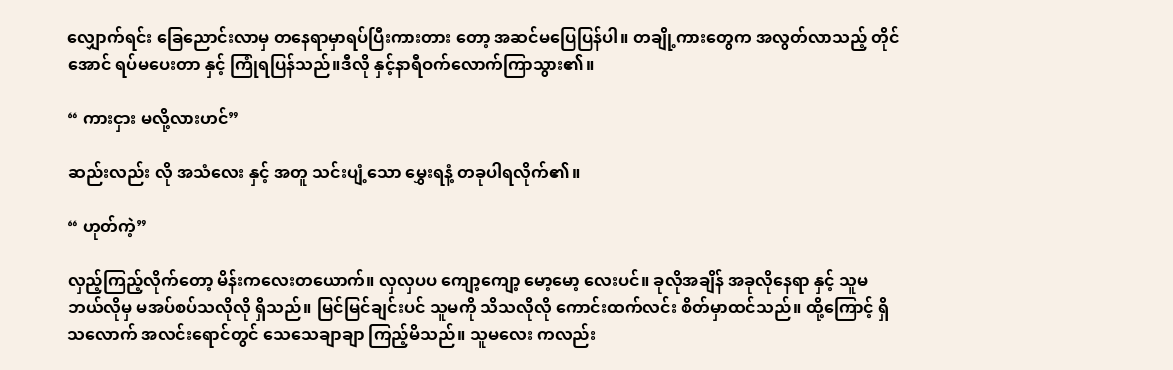လျှောက်ရင်း ခြေညောင်းလာမှ တနေရာမှာရပ်ပြီးကားတား တော့ အဆင်မပြေပြန်ပါ။ တချို့ကားတွေက အလွတ်လာသည့် တိုင်အောင် ရပ်မပေးတာ နှင့် ကြုံရပြန်သည်။ဒီလို နှင့်နာရီဝက်လောက်ကြာသွား၏။

“ ကားငှား မလို့လားဟင်”

ဆည်းလည်း လို အသံလေး နှင့် အတူ သင်းပျံ့သော မွှေးရနံ့ တခုပါရလိုက်၏။

“ ဟုတ်ကဲ့”

လှည့်ကြည့်လိုက်တော့ မိန်းကလေးတယောက်။ လှလှပပ ကျော့ကျော့ မော့မော့ လေးပင်။ ခုလိုအချိန် အခုလိုနေရာ နှင့် သူမ ဘယ်လိုမှ မအပ်စပ်သလိုလို ရှိသည်။ မြင်မြင်ချင်းပင် သူမကို သိသလိုလို ကောင်းထက်လင်း စိတ်မှာထင်သည်။ ထို့ကြောင့် ရှိသလောက် အလင်းရောင်တွင် သေသေချာချာ ကြည့်မိသည်။ သူမလေး ကလည်း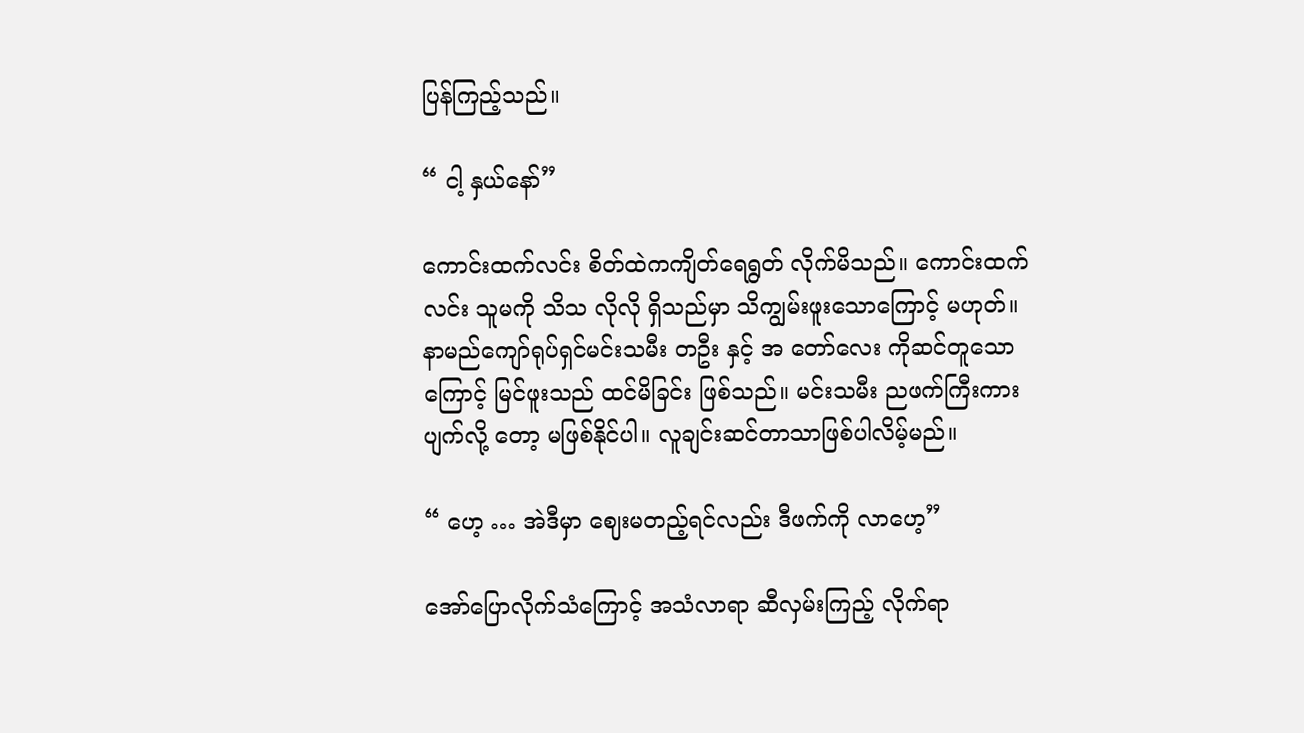ပြန်ကြည့်သည်။

“ ငါ့ နှယ်နော်”

ကောင်းထက်လင်း စိတ်ထဲကကျိတ်ရေရွတ် လိုက်မိသည်။ ကောင်းထက်လင်း သူမကို သိသ လိုလို ရှိသည်မှာ သိကျွမ်းဖူးသောကြောင့် မဟုတ်။ နာမည်ကျော်ရုပ်ရှင်မင်းသမီး တဦး နှင့် အ တော်လေး ကိုဆင်တူသော ကြောင့် မြင်ဖူးသည် ထင်မိခြင်း ဖြစ်သည်။ မင်းသမီး ညဖက်ကြီးကားပျက်လို့ တော့ မဖြစ်နိုင်ပါ။ လူချင်းဆင်တာသာဖြစ်ပါလိမ့်မည်။

“ ဟေ့ … အဲဒီမှာ ဈေးမတည့်ရင်လည်း ဒီဖက်ကို လာဟေ့”

အော်ပြောလိုက်သံကြောင့် အသံလာရာ ဆီလှမ်းကြည့် လိုက်ရာ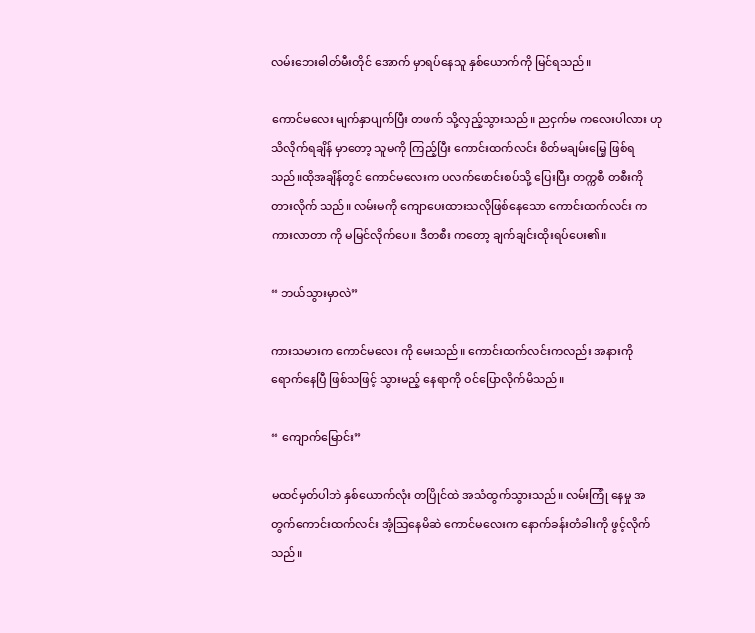လမ်းဘေးဓါတ်မီးတိုင် အောက် မှာရပ်နေသူ နှစ်ယောက်ကို မြင်ရသည်။

ကောင်မလေး မျက်နှာပျက်ပြီး တဖက် သို့လှည့်သွားသည်။ ညငှက်မ ကလေးပါလား ဟု သိလိုက်ရချိန် မှာတော့ သူမကို ကြည့်ပြီး ကောင်းထက်လင်း စိတ်မချမ်းမြေ့ ဖြစ်ရသည်။ထိုအချိန်တွင် ကောင်မလေးက ပလက်ဖောင်းစပ်သို့ ပြေးပြီး တက္ကစီ တစီးကို တားလိုက် သည်။ လမ်းမကို ကျောပေးထားသလိုဖြစ်နေသော ကောင်းထက်လင်း က ကားလာတာ ကို မမြင်လိုက်ပေ။ ဒီတစီး ကတော့ ချက်ချင်းထိုးရပ်ပေး၏။

“ ဘယ်သွားမှာလဲ”

ကားသမားက ကောင်မလေး ကို မေးသည်။ ကောင်းထက်လင်းကလည်း အနားကို ရောက်နေပြီ ဖြစ်သဖြင့် သွားမည့် နေရာကို ဝင်ပြောလိုက်မိသည်။

“ ကျောက်မြောင်း”

မထင်မှတ်ပါဘဲ နှစ်ယောက်လုံး တပြိုင်ထဲ အသံထွက်သွားသည်။ လမ်းကြုံ နေမှု အတွက်ကောင်းထက်လင်း အံ့သြနေမိဆဲ ကောင်မလေးက နောက်ခန်းတံခါးကို ဖွင့်လိုက်သည်။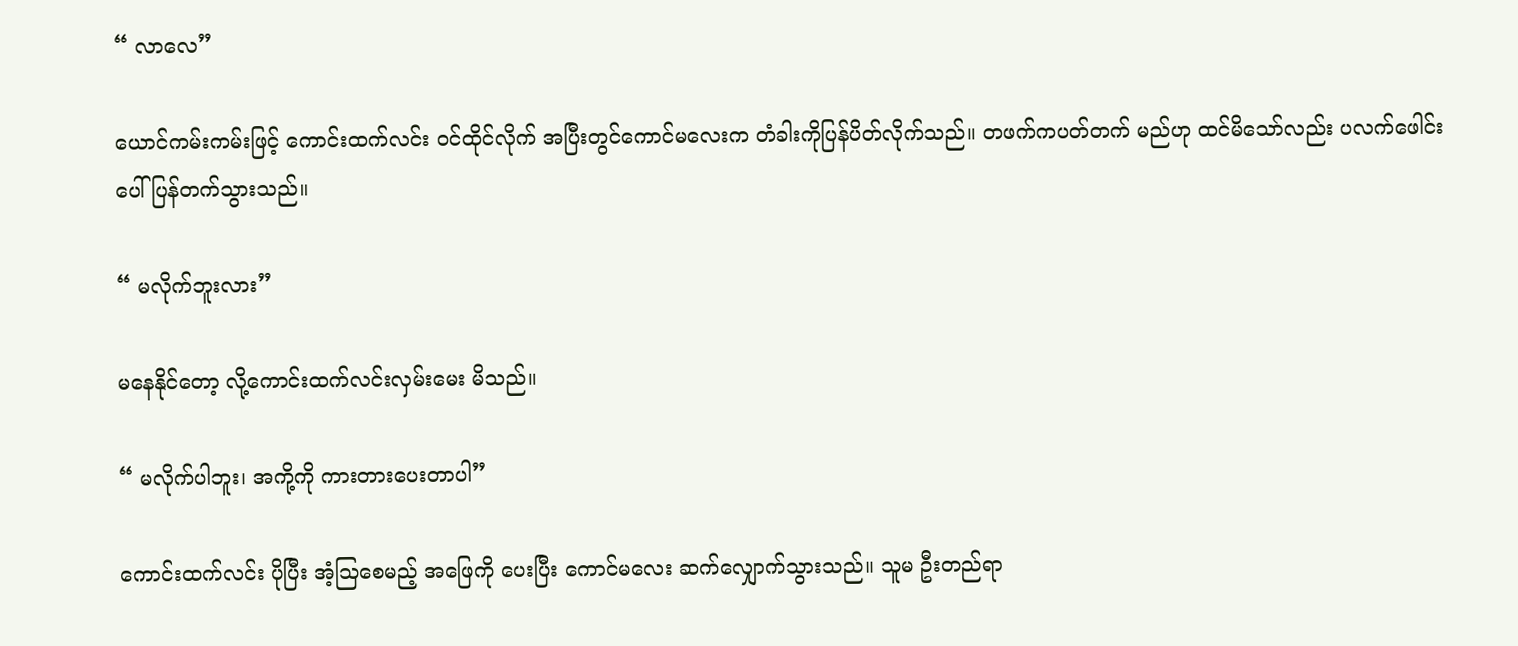“ လာလေ”

ယောင်ကမ်းကမ်းဖြင့် ကောင်းထက်လင်း ဝင်ထိုင်လိုက် အပြီးတွင်ကောင်မလေးက တံခါးကိုပြန်ပိတ်လိုက်သည်။ တဖက်ကပတ်တက် မည်ဟု ထင်မိသော်လည်း ပလက်ဖေါင်းပေါ် ပြန်တက်သွားသည်။

“ မလိုက်ဘူးလား”

မနေနိုင်တော့ လို့ကောင်းထက်လင်းလှမ်းမေး မိသည်။

“ မလိုက်ပါဘူး၊ အကို့ကို ကားတားပေးတာပါ”

ကောင်းထက်လင်း ပိုပြီး အံ့သြစေမည့် အဖြေကို ပေးပြီး ကောင်မလေး ဆက်လျှောက်သွားသည်။ သူမ ဦးတည်ရာ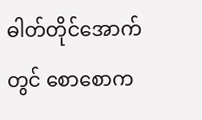ဓါတ်တိုင်အောက်တွင် စောစောက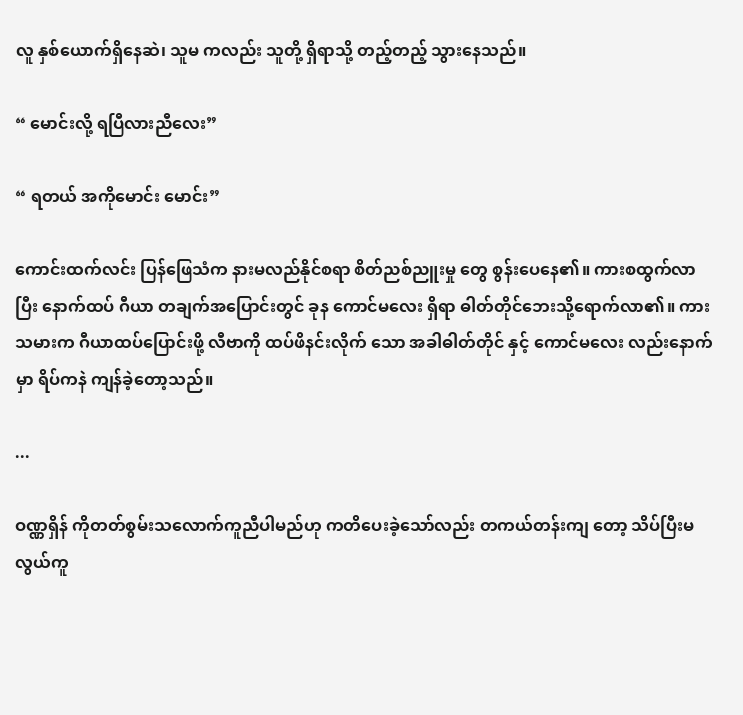လူ နှစ်ယောက်ရှိနေဆဲ၊ သူမ ကလည်း သူတို့ ရှိရာသို့ တည့်တည့် သွားနေသည်။

“ မောင်းလို့ ရပြီလားညီလေး”

“ ရတယ် အကိုမောင်း မောင်း”

ကောင်းထက်လင်း ပြန်ဖြေသံက နားမလည်နိုင်စရာ စိတ်ညစ်ညူးမှု တွေ စွန်းပေနေ၏။ ကားစထွက်လာပြီး နောက်ထပ် ဂီယာ တချက်အပြောင်းတွင် ခုန ကောင်မလေး ရှိရာ ဓါတ်တိုင်ဘေးသို့ရောက်လာ၏။ ကားသမားက ဂီယာထပ်ပြောင်းဖို့ လီဗာကို ထပ်ဖိနင်းလိုက် သော အခါဓါတ်တိုင် နှင့် ကောင်မလေး လည်းနောက်မှာ ရိပ်ကနဲ ကျန်ခဲ့တော့သည်။

...

ဝဏ္ဏရှိန် ကိုတတ်စွမ်းသလောက်ကူညီပါမည်ဟု ကတိပေးခဲ့သော်လည်း တကယ်တန်းကျ တော့ သိပ်ပြီးမလွယ်ကူ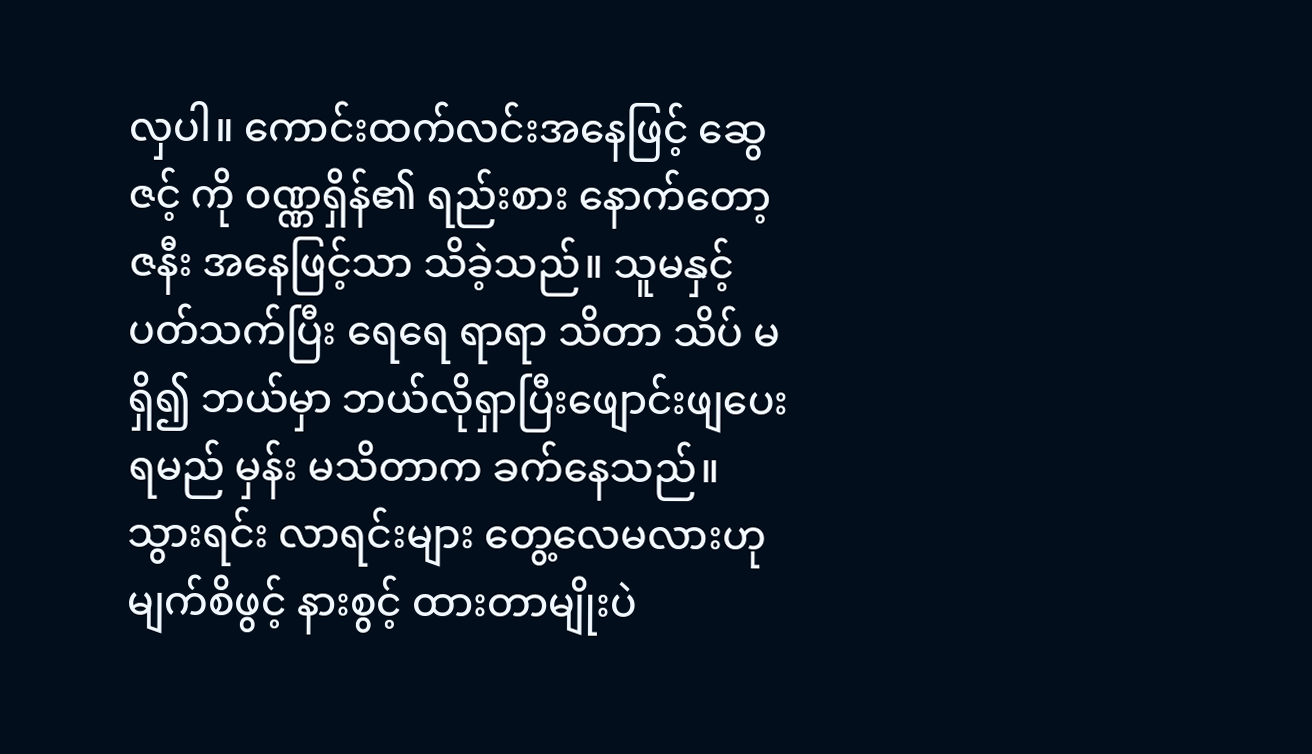လှပါ။ ကောင်းထက်လင်းအနေဖြင့် ဆွေဇင့် ကို ဝဏ္ဏရှိန်၏ ရည်းစား နောက်တော့ ဇနီး အနေဖြင့်သာ သိခဲ့သည်။ သူမနှင့် ပတ်သက်ပြီး ရေရေ ရာရာ သိတာ သိပ် မရှိ၍ ဘယ်မှာ ဘယ်လိုရှာပြီးဖျောင်းဖျပေးရမည် မှန်း မသိတာက ခက်နေသည်။ သွားရင်း လာရင်းများ တွေ့လေမလားဟု မျက်စိဖွင့် နားစွင့် ထားတာမျိုးပဲ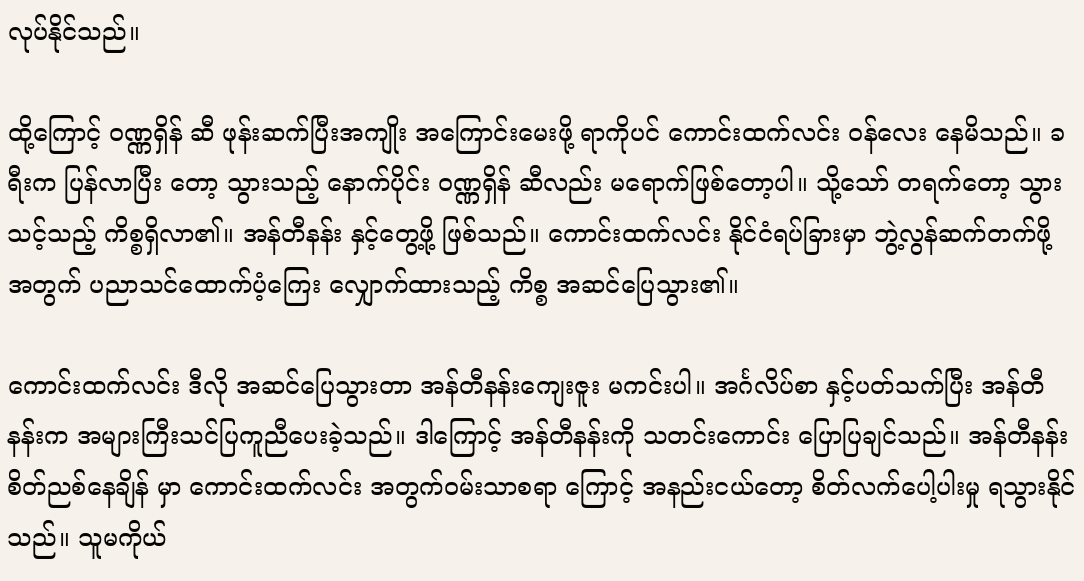လုပ်နိုင်သည်။

ထို့ကြောင့် ဝဏ္ဏရှိန် ဆီ ဖုန်းဆက်ပြီးအကျိုး အကြောင်းမေးဖို့ ရာကိုပင် ကောင်းထက်လင်း ဝန်လေး နေမိသည်။ ခရီးက ပြန်လာပြီး တော့ သွားသည့် နောက်ပိုင်း ဝဏ္ဏရှိန် ဆီလည်း မရောက်ဖြစ်တော့ပါ။ သို့သော် တရက်တော့ သွားသင့်သည့် ကိစ္စရှိလာ၏။ အန်တီနန်း နှင့်တွေ့ဖို့ ဖြစ်သည်။ ကောင်းထက်လင်း နိုင်ငံရပ်ခြားမှာ ဘွဲ့လွန်ဆက်တက်ဖို့ အတွက် ပညာသင်ထောက်ပံ့ကြေး လျှောက်ထားသည့် ကိစ္စ အဆင်ပြေသွား၏။

ကောင်းထက်လင်း ဒီလို အဆင်ပြေသွားတာ အန်တီနန်းကျေးဇူး မကင်းပါ။ အင်္ဂလိပ်စာ နှင့်ပတ်သက်ပြီး အန်တီနန်းက အများကြီးသင်ပြကူညီပေးခဲ့သည်။ ဒါကြောင့် အန်တီနန်းကို သတင်းကောင်း ပြောပြချင်သည်။ အန်တီနန်း စိတ်ညစ်နေချိန် မှာ ကောင်းထက်လင်း အတွက်ဝမ်းသာစရာ ကြောင့် အနည်းငယ်တော့ စိတ်လက်ပေါ့ပါးမှု ရသွားနိုင်သည်။ သူမကိုယ်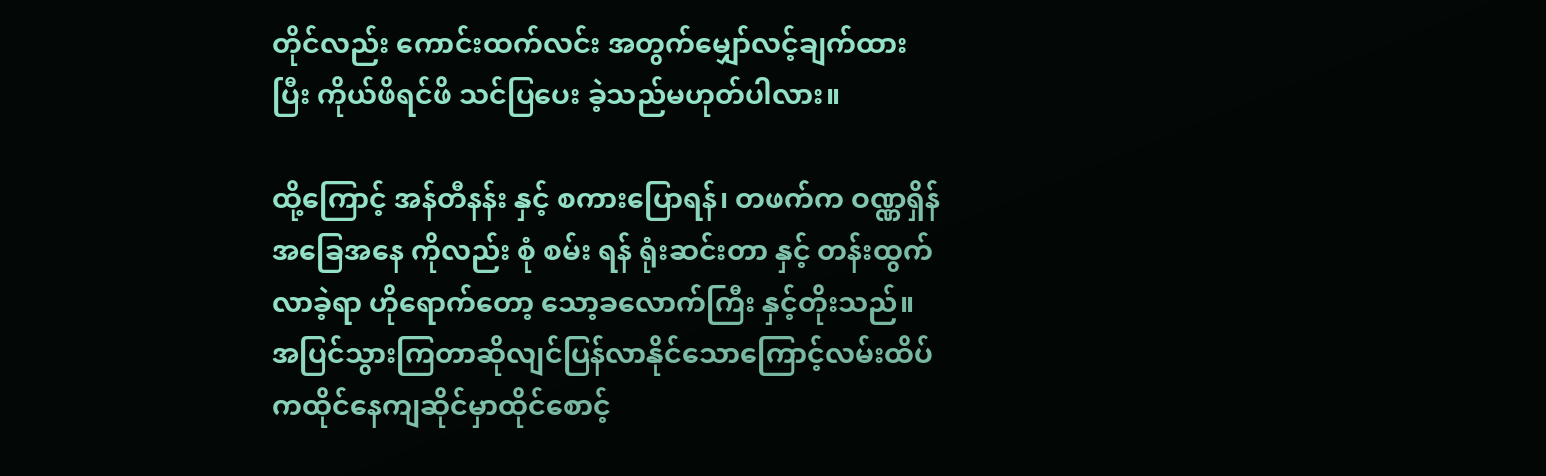တိုင်လည်း ကောင်းထက်လင်း အတွက်မျှော်လင့်ချက်ထားပြီး ကိုယ်ဖိရင်ဖိ သင်ပြပေး ခဲ့သည်မဟုတ်ပါလား။

ထို့ကြောင့် အန်တီနန်း နှင့် စကားပြောရန်၊ တဖက်က ဝဏ္ဏရှိန် အခြေအနေ ကိုလည်း စုံ စမ်း ရန် ရုံးဆင်းတာ နှင့် တန်းထွက်လာခဲ့ရာ ဟိုရောက်တော့ သော့ခလောက်ကြီး နှင့်တိုးသည်။ အပြင်သွားကြတာဆိုလျင်ပြန်လာနိုင်သောကြောင့်လမ်းထိပ်ကထိုင်နေကျဆိုင်မှာထိုင်စောင့်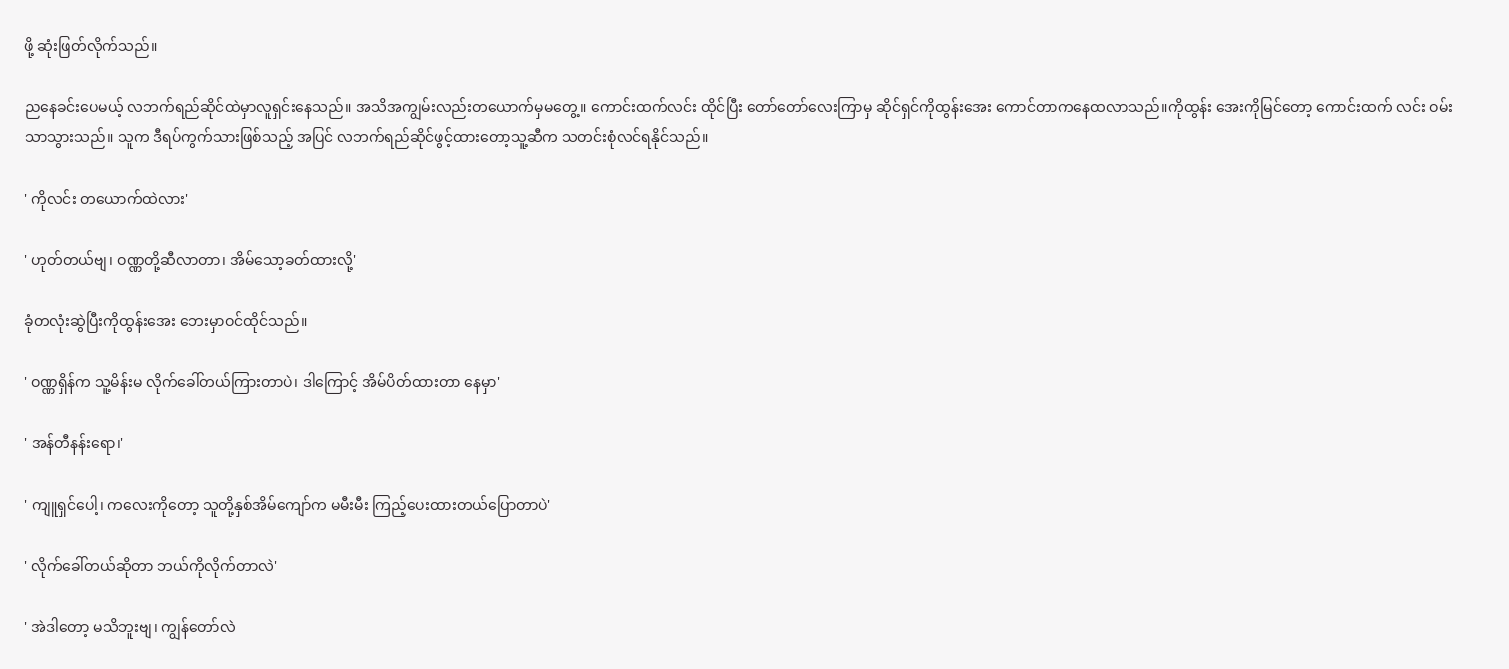ဖို့ ဆုံးဖြတ်လိုက်သည်။

ညနေခင်းပေမယ့် လဘက်ရည်ဆိုင်ထဲမှာလူရှင်းနေသည်။ အသိအကျွမ်းလည်းတယောက်မှမတွေ့။ ကောင်းထက်လင်း ထိုင်ပြီး တော်တော်လေးကြာမှ ဆိုင်ရှင်ကိုထွန်းအေး ကောင်တာကနေထလာသည်။ကိုထွန်း အေးကိုမြင်တော့ ကောင်းထက် လင်း ဝမ်းသာသွားသည်။ သူက ဒီရပ်ကွက်သားဖြစ်သည့် အပြင် လဘက်ရည်ဆိုင်ဖွင့်ထားတော့သူ့ဆီက သတင်းစုံလင်ရနိုင်သည်။

' ကိုလင်း တယောက်ထဲလား'

' ဟုတ်တယ်ဗျ၊ ဝဏ္ဏတို့ဆီလာတာ၊ အိမ်သော့ခတ်ထားလို့'

ခုံတလုံးဆွဲပြီးကိုထွန်းအေး ဘေးမှာဝင်ထိုင်သည်။

' ဝဏ္ဏရှိန်က သူ့မိန်းမ လိုက်ခေါ်တယ်ကြားတာပဲ၊ ဒါကြောင့် အိမ်ပိတ်ထားတာ နေမှာ'

' အန်တီနန်းရော၊'

' ကျူရှင်ပေါ့၊ ကလေးကိုတော့ သူတို့နှစ်အိမ်ကျော်က မမီးမီး ကြည့်ပေးထားတယ်ပြောတာပဲ'

' လိုက်ခေါ်တယ်ဆိုတာ ဘယ်ကိုလိုက်တာလဲ'

' အဲဒါတော့ မသိဘူးဗျ၊ ကျွန်တော်လဲ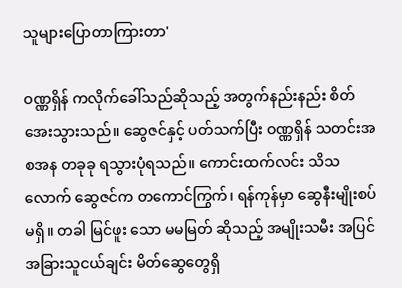သူများပြောတာကြားတာ'

ဝဏ္ဏရှိန် ကလိုက်ခေါ်သည်ဆိုသည့် အတွက်နည်းနည်း စိတ်အေးသွားသည်။ ဆွေဇင်နှင့် ပတ်သက်ပြီး ဝဏ္ဏရှိန် သတင်းအစအန တခုခု ရသွားပုံရသည်။ ကောင်းထက်လင်း သိသလောက် ဆွေဇင်က တကောင်ကြွက်၊ ရန်ကုန်မှာ ဆွေနီးမျိုးစပ်မရှိ။ တခါ မြင်ဖူး သော မမမြတ် ဆိုသည့် အမျိုးသမီး အပြင် အခြားသူငယ်ချင်း မိတ်ဆွေတွေရှိ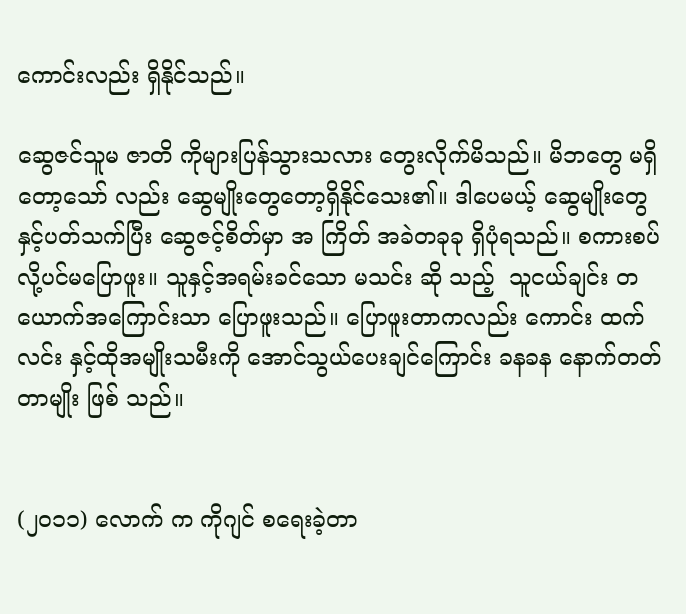ကောင်းလည်း ရှိနိုင်သည်။

ဆွေဇင်သူမ ဇာတိ ကိုများပြန်သွားသလား တွေးလိုက်မိသည်။ မိဘတွေ မရှိတော့သော် လည်း ဆွေမျိုးတွေတော့ရှိနိုင်သေး၏။ ဒါပေမယ့် ဆွေမျိုးတွေ နှင့်ပတ်သက်ပြီး ဆွေဇင့်စိတ်မှာ အ ကြိတ် အခဲတခုခု ရှိပုံရသည်။ စကားစပ်လို့ပင်မပြောဖူး။ သူနှင့်အရမ်းခင်သော မသင်း ဆို သည့်  သူငယ်ချင်း တယောက်အကြောင်းသာ ပြောဖူးသည်။ ပြောဖူးတာကလည်း ကောင်း ထက် လင်း နှင့်ထိုအမျိုးသမီးကို အောင်သွယ်ပေးချင်ကြောင်း ခနခန နောက်တတ်တာမျိုး ဖြစ် သည်။


(၂၀၁၁) လောက် က ကိုဂျင် စရေးခဲ့တာ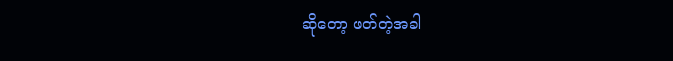ဆိုတော့ ဖတ်တဲ့အခါ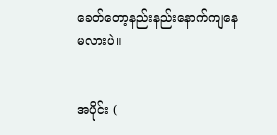ခေတ်တော့နည်းနည်းနောက်ကျနေမလားပဲ။


အပိုင်း (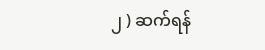၂ ) ဆက်ရန်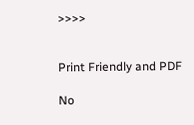>>>>


Print Friendly and PDF

No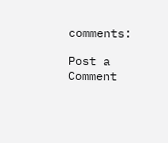comments:

Post a Comment